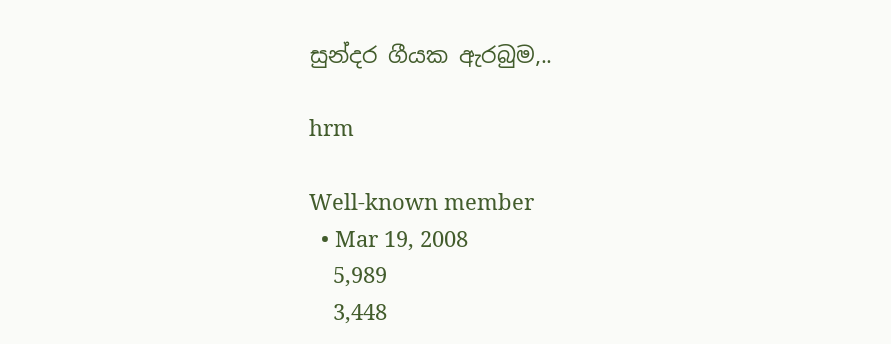සුන්දර ගීයක ඇරබුම,..

hrm

Well-known member
  • Mar 19, 2008
    5,989
    3,448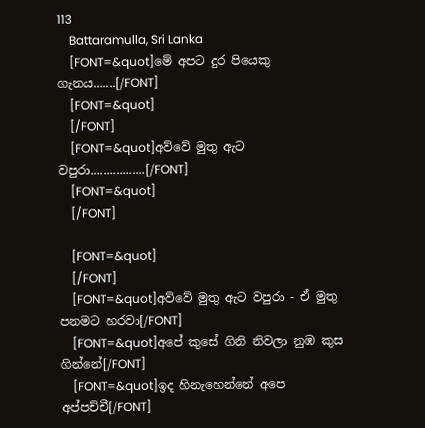113
    Battaramulla, Sri Lanka
    [FONT=&quot]මේ අපට දුර පියෙකු ගැනය.......[/FONT]
    [FONT=&quot]
    [/FONT]
    [FONT=&quot]අව්වේ මුතු ඇට වපුරා.................[/FONT]
    [FONT=&quot]
    [/FONT]

    [FONT=&quot]
    [/FONT]
    [FONT=&quot]අව්වේ මුතු ඇට වපුරා - ඒ මුතු පනමට හරවා[/FONT]
    [FONT=&quot]අපේ කුසේ ගිනි නිවලා නුඹ කුස ගින්නේ[/FONT]
    [FONT=&quot]ඉද හිනැහෙන්නේ අපෙ අප්පච්චී[/FONT]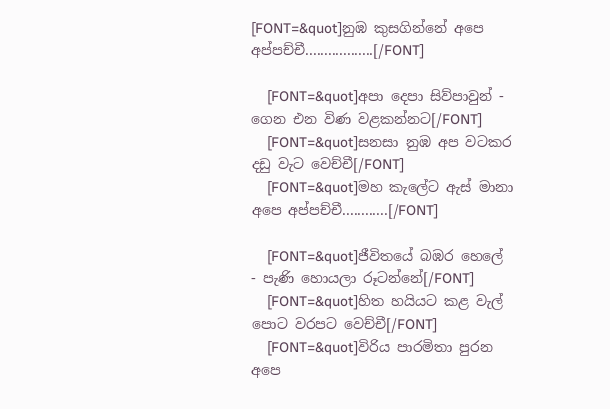[FONT=&quot]නුඹ කුසගින්නේ අපෙ අප්පච්චී..................[/FONT]

    [FONT=&quot]අපා දෙපා සිව්පාවුන් - ගෙන එන විණ වළකන්නට[/FONT]
    [FONT=&quot]සනසා නුඹ අප වටකර දඩු වැට වෙච්චී[/FONT]
    [FONT=&quot]මහ කැලේට ඇස් මානා අපෙ අප්පච්චී............[/FONT]

    [FONT=&quot]ජීවිතයේ බඹර හෙලේ - පැණි හොයලා රූටන්නේ[/FONT]
    [FONT=&quot]හිත හයියට කළ වැල් පොට වරපට වෙච්චී[/FONT]
    [FONT=&quot]විරිය පාරමිතා පුරන අපෙ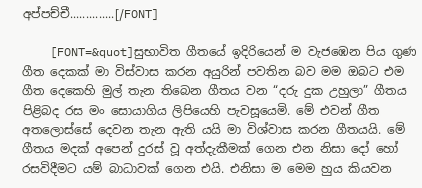අප්පච්චී..............[/FONT]

    [FONT=&quot]සුභාවිත ගීතයේ ඉදිරියෙන් ම වැජඹෙන පිය ගුණ ගීත දෙකක් මා විස්වාස කරන අයුරින් පවතින බව මම ඔබට එම ගීත දෙකෙහි මුල් තැන තිබෙන ගීතය වන “දරු දුක උහුලා” ගීතය පිළිබද රස මං සොයාගිය ලිපියෙහි පැවසූයෙමි. මේ එවන් ගීත අතලොස්සේ දෙවන තැන ඇති යයි මා විශ්වාස කරන ගීතයයි. මේ ගීතය මදක් අපෙන් දුරස් වූ අත්දැකීමක් ගෙන එන නිසා දෝ හෝ රසවිදීමට යම් බාධාවක් ගෙන එයි. එනිසා ම මෙම හුය කියවන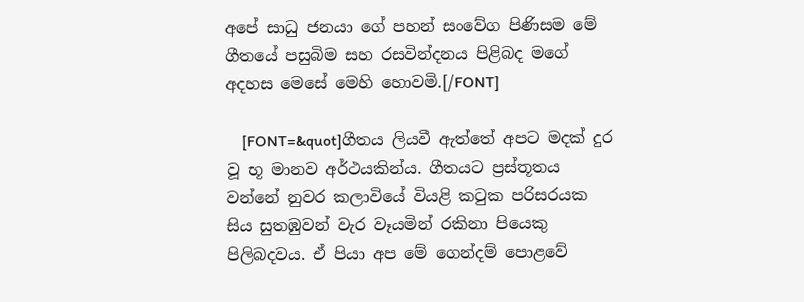අපේ සාධු ජනයා ගේ පහන් සංවේග පිණිසම මේ ගීතයේ පසුබිම සහ රසවින්දනය පිළිබද මගේ අදහස මෙසේ මෙහි හොවමි.[/FONT]

    [FONT=&quot]ගීතය ලියවී ඇත්තේ අ‍පට මදක් දුර වූ භූ මානව අර්ථයකින්ය. ගීතයට ප්‍රස්තූතය වන්නේ නුවර කලාවියේ වියළි කටුක පරිසරයක සිය සුතඹුවන් වැර වෑයමින් රකිනා පියෙකු පිලිබදවය. ඒ පියා අප මේ ගෙන්දම් පොළවේ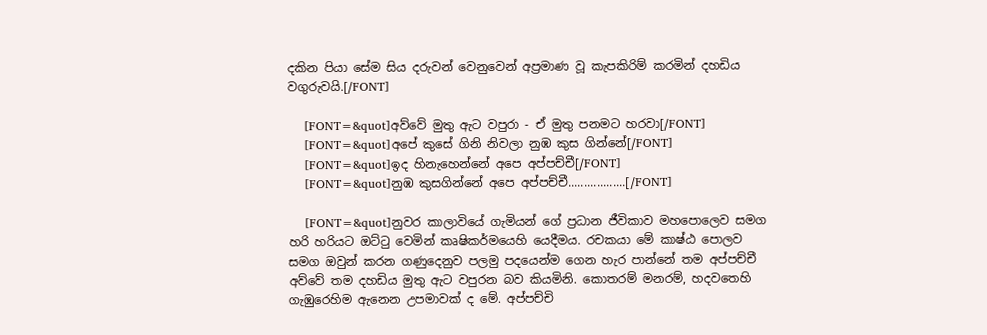දකින පියා සේම සිය දරුවන් වෙනුවෙන් අප්‍රමාණ වූ කැපකිරිම් කරමින් දහඩිය වගුරුවයි.[/FONT]

    [FONT=&quot]අව්වේ මුතු ඇට වපුරා - ඒ මුතු පනමට හරවා[/FONT]
    [FONT=&quot]අපේ කුසේ ගිනි නිවලා නුඹ කුස ගින්නේ[/FONT]
    [FONT=&quot]ඉද හිනැහෙන්නේ අපෙ අප්පච්චී[/FONT]
    [FONT=&quot]නුඹ කුසගින්නේ අපෙ අප්පච්චී..................[/FONT]

    [FONT=&quot]නුවර කාලාවියේ ගැමියන් ගේ ප්‍රධාන ජීවිකාව මහපොලෙව සමග හරි හරියට ඔට්ටු වෙමින් කෘෂිකර්මයෙහි යෙදීමය. රචකයා මේ කාෂ්ඨ පොලව සමග ඔවුන් කරන ගණුදෙනුව පලමු පදයෙන්ම ගෙන හැර පාන්නේ තම අප්පච්චී අව්වේ තම දහඩිය මුතු ඇට වපුරන බව කියමිනි. කොතරම් මනරම්, හදවතෙහි ගැඹුරෙහිම ඇනෙන උපමාවක් ද මේ. අප්පච්චි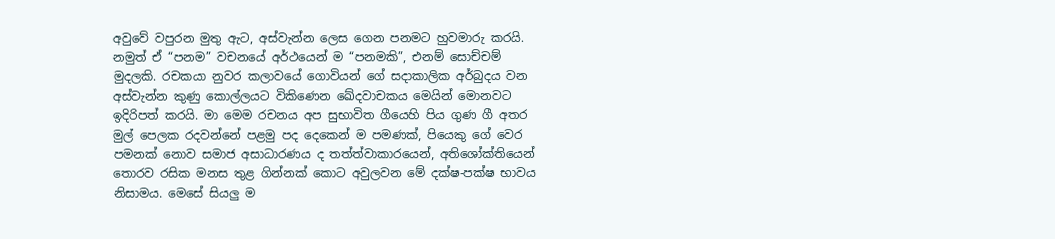අවුවේ වපුරන මුතු ඇට, අස්වැන්න ලෙස ගෙන පනමට හුවමාරු කරයි. නමුත් ඒ “පනම” වචනයේ අර්ථයෙන් ම “පනමකි”, එනම් සොච්චම් මුදලකි. රචකයා නුවර කලාවයේ ගොවියන් ගේ සදාකාලික අර්බුදය වන අස්වැන්න කුණු කොල්ලයට විකිණෙන ඛේදවාචකය මෙයින් මොනවට ඉදිරිපත් කරයි. මා මෙම රචනය අප සුභාවිත ගීයෙහි පිය ගුණ ගී අතර මුල් පෙලක රදවන්නේ පළමු පද දෙකෙන් ම පමණක්, පියෙකු ගේ වෙර පමනක් නොව සමාජ අසාධාරණය ද තත්ත්වාකාරයෙන්, අතිශෝක්තියෙන් තොරව රසික මනස තුළ ගින්නක් කොට අවුලවන මේ දක්ෂ-පක්ෂ භාවය නිසාමය. මෙසේ සියලු ම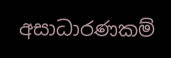අසාධාරණකම්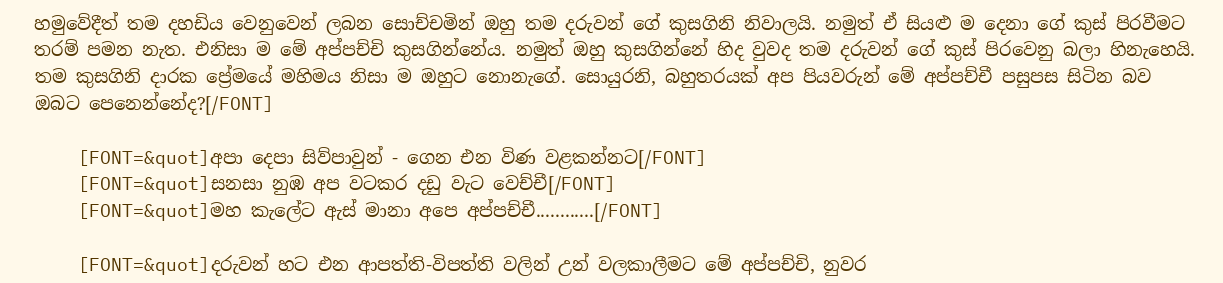හමුවේදීත් තම දහඩිය වෙනුවෙන් ලබන සොච්චමින් ඔහු තම දරුවන් ගේ කුසගිනි නිවාලයි. නමුත් ඒ සියළු ම දෙනා ගේ කුස් පිරවීමට තරම් පමන නැත. එනිසා ම මේ අප්පච්චි කුසගින්නේය. නමුත් ඔහු කුසගින්නේ හිද වුවද තම දරුවන් ගේ කුස් පිරවෙනු බලා හිනැහෙයි. තම කුසගිනි දාරක ප්‍රේමයේ මහිමය නිසා ම ඔහුට නොනැගේ. සොයුරනි, බහුතරයක් අප පියවරුන් මේ අප්පච්චී පසුපස සිටින බව ඔබට පෙනෙන්නේද?[/FONT]

    [FONT=&quot]අපා දෙපා සිව්පාවුන් - ගෙන එන විණ වළකන්නට[/FONT]
    [FONT=&quot]සනසා නුඹ අප වටකර දඩු වැට වෙච්චී[/FONT]
    [FONT=&quot]මහ කැලේට ඇස් මානා අපෙ අප්පච්චී............[/FONT]

    [FONT=&quot]දරුවන් හට එන ආපත්ති-විපත්ති වලින් උන් වලකාලීමට මේ අප්පච්චි, නුවර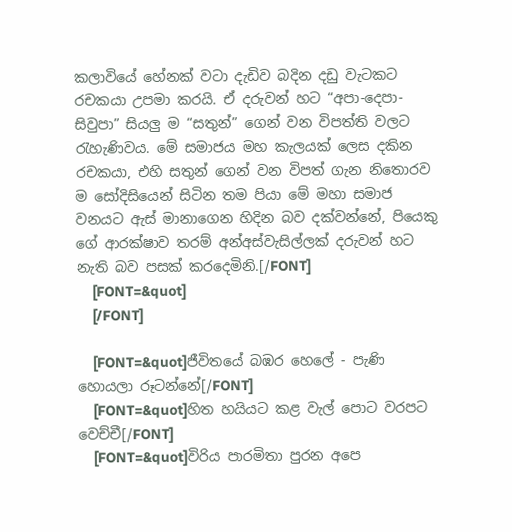කලාවියේ හේනක් වටා දැඩිව බදින දඩු වැටකට රචකයා උපමා කරයි. ඒ දරුවන් හට “අපා-දෙපා-සිවුපා” සියලු ම “සතුන්” ගෙන් වන විපත්ති වලට රැහැණිවය. මේ සමාජය මහ කැලයක් ලෙස දකින රචකයා, එහි සතුන් ගෙන් වන විපත් ගැන නිතොරව ම සෝදිසියෙන් සිටින තම පියා මේ මහා සමාජ වනයට ඇස් මානාගෙන හිදින බව දක්වන්නේ, පියෙකු ගේ ආරක්ෂාව තරම් අන්අස්වැසිල්ලක් දරුවන් හට නැති බව පසක් කරදෙමිනි.[/FONT]
    [FONT=&quot]
    [/FONT]

    [FONT=&quot]ජීවිතයේ බඹර හෙලේ - පැණි හොයලා රූටන්නේ[/FONT]
    [FONT=&quot]හිත හයියට කළ වැල් පොට වරපට වෙච්චී[/FONT]
    [FONT=&quot]විරිය පාරමිතා පුරන අපෙ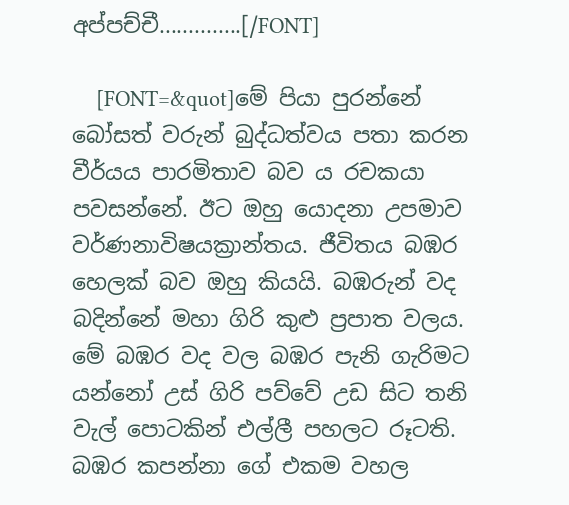අප්පච්චී..............[/FONT]

    [FONT=&quot]මේ පියා පුරන්නේ බෝසත් වරුන් බුද්ධත්වය පතා කරන වීර්යය පාරමිතාව බව ය රචකයා පවසන්නේ. ඊට ඔහු යොදනා උපමාව වර්ණනාවිෂයක්‍රාන්තය. ජීවිතය බඹර හෙලක් බව ඔහු කියයි. බඹරුන් වද බදින්නේ මහා ගිරි කුළු ප්‍රපාත වලය. මේ බඹර වද වල බඹර පැනි ගැරිමට යන්නෝ උස් ගිරි පව්වේ උඩ සිට තනි වැල් පොටකින් එල්ලී පහලට රූටති. බඹර කපන්නා ගේ එකම වහල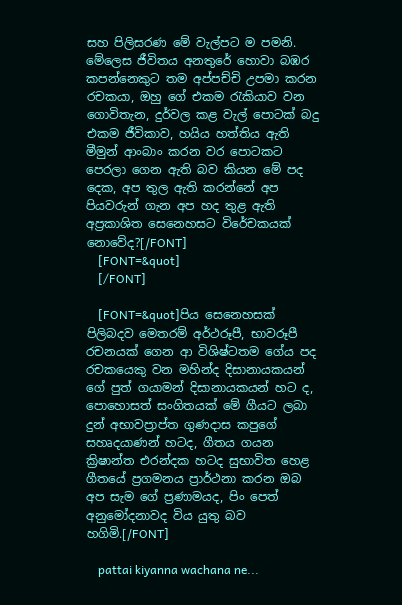සහ පිලිසරණ මේ වැල්පට ම පමනි. මේලෙස ජීවිතය අනතුරේ හොවා බඹර කපන්නෙකුට තම අප්පච්චි උපමා කරන රචකයා, ඔහු ගේ එකම රැකියාව වන ගොවිතැන, දුර්වල කළ වැල් පොටක් බදු එකම ජීවිකාව, හයිය හත්තිය ඇති මීමුන් ආංබාං කරන වර පොටකට පෙරලා ගෙන ඇති බව කියන මේ පද දෙක, අප තුල ඇති කරන්නේ අප පියවරුන් ගැන අප හද තුළ ඇති අප්‍රකාශිත සෙනෙහසට විරේචකයක් නොවේද?[/FONT]
    [FONT=&quot]
    [/FONT]

    [FONT=&quot]පිය සෙනෙහසක් පිලිබදව මෙතරම් අර්ථරූපී, භාවරූපී රචනයක් ගෙන ආ විශිෂ්ටතම ගේය පද රචකයෙකු වන මහින්ද දිසානායකයන් ගේ පුත් ගයාමන් දිසානායකයන් හට ද, පොහොසත් සංගිතයක් මේ ගීයට ලබා දුන් අභාවප්‍රාප්ත ගුණදාස කපුගේ සහෘදයාණන් හටද, ගීතය ගයන ක්‍රිෂාන්ත එරන්දක හටද සුභාවිත හෙළ ගීතයේ ප්‍රගමනය ප්‍රාර්ථනා කරන ඔබ අප සැම ගේ ප්‍රණාමයද, පිං පෙත් අනුමෝදනාවද විය යුතු බව හගිමි.[/FONT]

    pattai kiyanna wachana ne...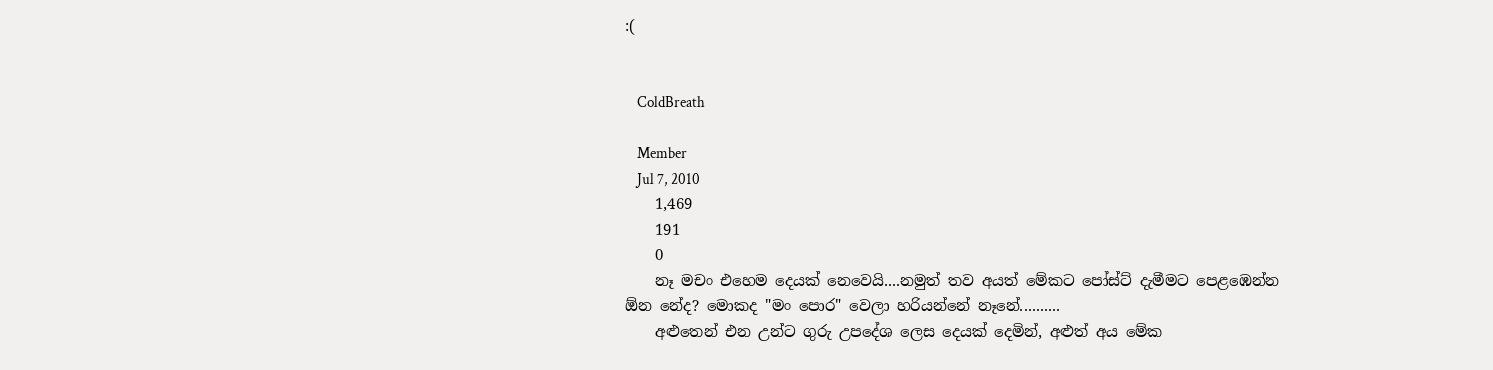:(


    ColdBreath

    Member
    Jul 7, 2010
    1,469
    191
    0
    නෑ මචං එහෙම දෙයක් නෙවෙයි....නමුත් තව අයත් මේකට පෝස්ට් දැමීමට පෙළඹෙන්න ඕන නේද? මොකද "මං පොර" වෙලා හරියන්නේ නෑනේ..........
    අළුතෙන් එන උන්ට ගුරු උපදේශ ලෙස දෙයක් දෙමින්, අළුත් අය මේක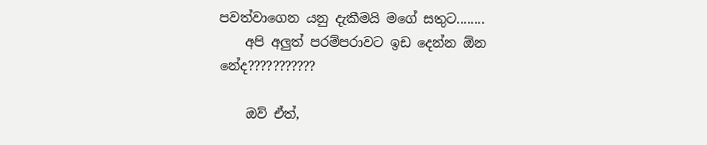පවත්වාගෙන යනු දැකීමයි මගේ සතුට........
    අපි අලුත් පරම්පරාවට ඉඩ දෙන්න ඕන නේද???????????

    ඔව් ඒත්,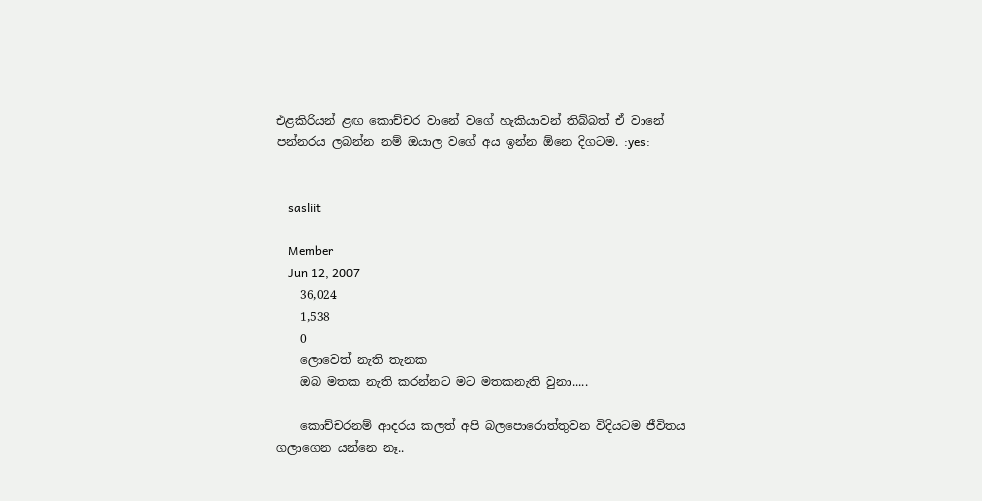එළකිරියන් ළඟ කොච්චර වානේ වගේ හැකියාවන් තිබ්බත් ඒ වානේ පන්නරය ලබන්න නම් ඔයාල වගේ අය ඉන්න ඕනෙ දිගටම. :yes:


    sasliit

    Member
    Jun 12, 2007
    36,024
    1,538
    0
    ලොවෙත් නැති තැනක
    ඔබ මතක නැති කරන්නට මට මතකනැති වුනා.....

    කොච්චරනම් ආදරය කලත් අපි බලපොරොත්තුවන විදියටම ජීවිතය ගලාගෙන යන්නෙ නෑ..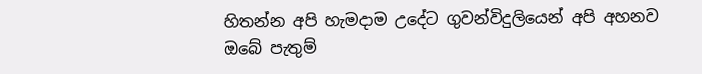හිතන්න අපි හැමදාම උදේට ගුවන්විදුලියෙන් අපි අහනව ඔබේ පැතුම්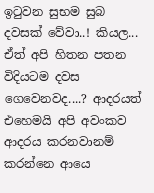ඉටුවන සුභම සුබ දවසක් වේවා..! කියල... ඒත් අපි හිතන පතන විදියටම දවස ගෙවෙනවද....? ආදරයත් එහෙමයි අපි අවංකව ආදරය කරනවානම් කරන්නෙ ආයෙ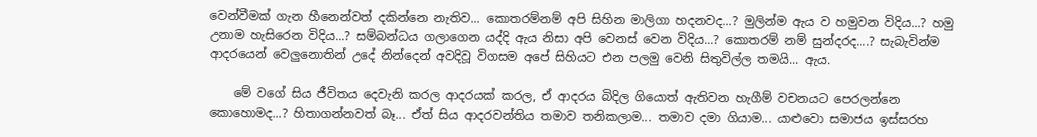වෙන්වීමක් ගැන හීනෙන්වත් දකින්නෙ නැතිව... කොතරම්නම් අපි සිහින මාලිගා හදනවද...? මුලින්ම ඇය ව හමුවන විදිය...? හමු උනාම හැසිරෙන විදිය...? සම්බන්ධය ගලාගෙන යද්දි ඇය නිසා අපි වෙනස් වෙන විදිය...? කොතරම් නම් සුන්දරද....? සැබැවින්ම ආදරයෙන් වෙලුනොතින් උදේ නින්දෙන් අවදිවූ විගසම අපේ සිහියට එන පලමු වෙනි සිතුවිල්ල තමයි... ඇය.

    මේ වගේ සිය ජීවිතය දෙවැනි කරල ආදරයක් කරල, ඒ ආදරය බිදිල ගියොත් ඇතිවන හැගීම් වචනයට පෙරලන්නෙ කොහොමද...? හිතාගන්නවත් බෑ... ඒත් සිය ආදරවන්තිය තමාව තනිකලාම... තමාව දමා ගියාම... යාළුවො සමාජය ඉස්සරහ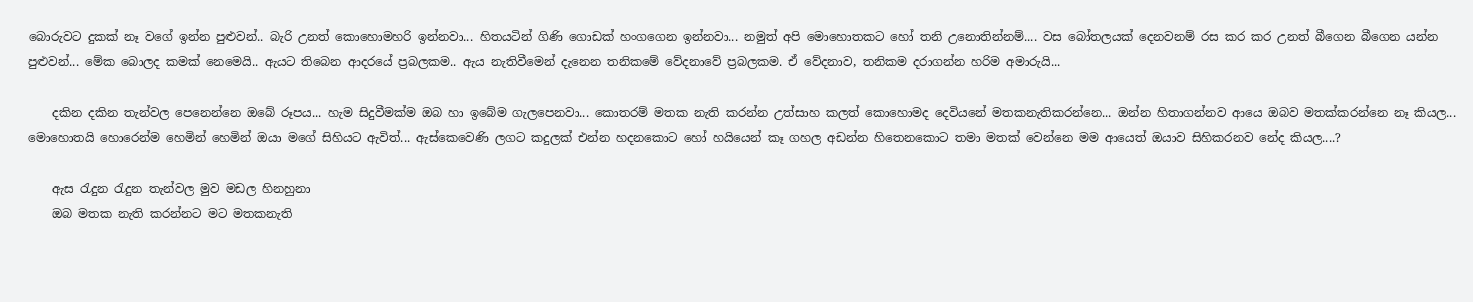බොරුවට දුකක් නෑ වගේ ඉන්න පුළුවන්.. බැරි උනත් කොහොමහරි ඉන්නවා... හිතයටින් ගිණි ගොඩක් හංගගෙන ඉන්නවා... නමුත් අපි මොහොතකට හෝ තනි උනොතින්නම්.... වස බෝතලයක් දෙනවනම් රස කර කර උනත් බීගෙන බීගෙන යන්න පුළුවන්... මේක බොලද කමක් නෙමෙයි.. ඇයට තිබෙන ආදරයේ ප්‍රබලකම.. ඇය නැතිවීමෙන් දැනෙන තනිකමේ වේදනාවේ ප්‍රබලකම. ඒ වේදනාව, තනිකම දරාගන්න හරිම අමාරුයි...

    දකින දකින තැන්වල පෙනෙන්නෙ ඔබේ රූපය... හැම සිදුවීමක්ම ඔබ හා ඉබේම ගැලපෙනවා... කොතරම් මතක නැති කරන්න උත්සාහ කලත් කොහොමද දෙවියනේ මතකනැතිකරන්නෙ... ඔන්න හිතාගන්නව ආයෙ ඔබව මතක්කරන්නෙ නෑ කියල... මොහොතයි හොරෙන්ම හෙමින් හෙමින් ඔයා මගේ සිහියට ඇවිත්... ඇස්කෙවෙණි ලගට කදුලක් එන්න හදනකොට හෝ හයියෙන් කෑ ගහල අඩන්න හිතෙනකොට තමා මතක් වෙන්නෙ මම ආයෙත් ඔයාව සිහිකරනව නේද කියල....?

    ඇස රැදුන රැදුන තැන්වල මුව මඩල හිනහුනා
    ඔබ මතක නැති කරන්නට මට මතකනැති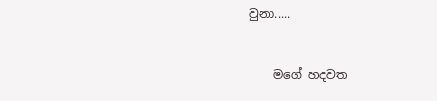වුනා.....


    මගේ හදවත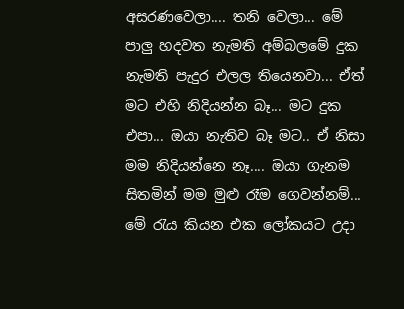අසරණවෙලා.... තනි වෙලා... මේ පාලු හදවත නැමති අම්බලමේ දුක නැමති පැදුර එලල තියෙනවා... ඒත් මට එහි නිදියන්න බෑ... මට දුක එපා... ඔයා නැතිව බෑ මට.. ඒ නිසා මම නිදියන්නෙ නෑ.... ඔයා ගැනම සිතමින් මම මුළු රෑම ගෙවන්නම්... මේ රැය කියන එක ලෝකයට උදා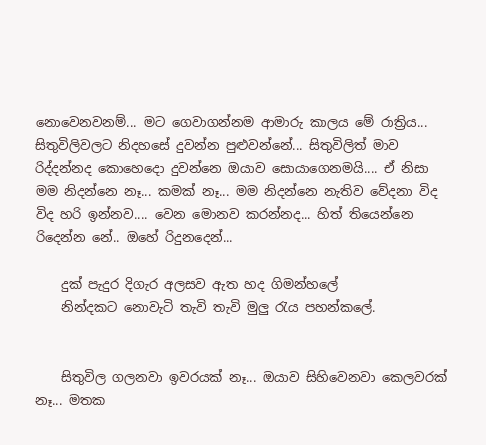නොවෙනවනම්... මට ගෙවාගන්නම ආමාරු කාලය මේ රාත්‍රිය... සිතුවිලිවලට නිදහසේ දුවන්න පුළුවන්නේ... සිතුවිලිත් මාව රිද්දන්නද කොහෙදො දුවන්නෙ ඔයාව සොයාගෙනමයි.... ඒ නිසා මම නිදන්නෙ නෑ... කමක් නෑ... මම නිදන්නෙ නැතිව වේදනා විද විද හරි ඉන්නව.... වෙන මොනව කරන්නද... හිත් තියෙන්නෙ රිදෙන්න නේ.. ඔහේ රිදුනදෙන්...

    දුක් පැදුර දිගැර අලසව ඇත හද ගිමන්හලේ
    නින්දකට නොවැටි තැවි තැවි මුලු රැය පහන්කලේ.


    සිතුවිල ගලනවා ඉවරයක් නෑ... ඔයාව සිහිවෙනවා කෙලවරක් නෑ... මතක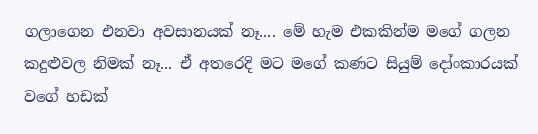ගලාගෙන එනවා අවසානයක් නෑ.... මේ හැම එකකින්ම මගේ ගලන කදුළුවල නිමක් නෑ... ඒ අතරෙදි මට මගේ කණට සියුම් දෝංකාරයක් වගේ හඩක්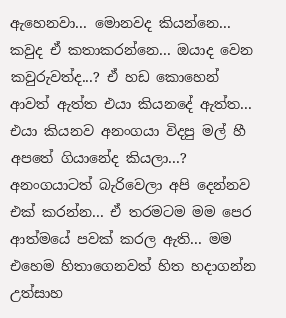ඇහෙනවා... මොනවද කියන්නෙ... කවුද ඒ කතාකරන්නෙ... ඔයාද වෙන කවුරුවත්ද...? ඒ හඩ කොහෙන් ආවත් ඇත්ත එයා කියනදේ ඇත්ත... එයා කියනව අනංගයා විදපු මල් හී අපතේ ගියානේද කියලා...? අනංගයාටත් බැරිවෙලා අපි දෙන්නව එක් කරන්න... ඒ තරමටම මම පෙර ආත්මයේ පවක් කරල ඇති... මම එහෙම හිතාගෙනවත් හිත හදාගන්න උත්සාහ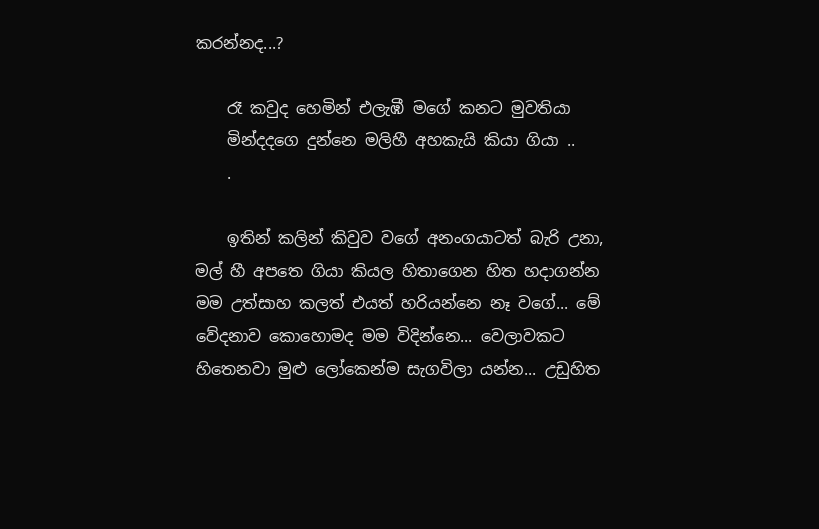කරන්නද...?

    රෑ කවුද හෙමින් එලැඹී මගේ කනට මුවතියා
    මින්දදගෙ දුන්නෙ මලිහී අහකැයි කියා ගියා ..
    .

    ඉතින් කලින් කිවුව වගේ අනංගයාටත් බැරි උනා, මල් හී අපතෙ ගියා කියල හිතාගෙන හිත හදාගන්න මම උත්සාහ කලත් එයත් හරියන්නෙ නෑ වගේ... මේ වේදනාව කොහොමද මම විදින්නෙ... වෙලාවකට හිතෙනවා මුළු ලෝකෙන්ම සැගවිලා යන්න... උඩුහිත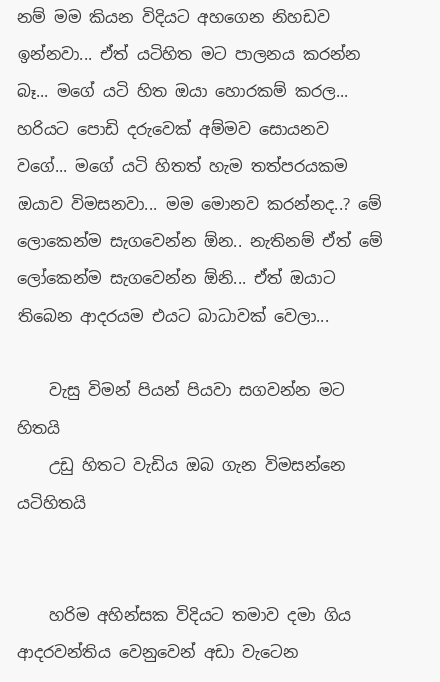නම් මම කියන විදියට අහගෙන නිහඩව ඉන්නවා... ඒත් යටිහිත මට පාලනය කරන්න බෑ... මගේ යටි හිත ඔයා හොරකම් කරල... හරියට පොඩි දරුවෙක් අම්මව සොයනව වගේ... මගේ යටි හිතත් හැම තත්පරයකම ඔයාව විමසනවා... මම මොනව කරන්නද..? මේ ලොකෙන්ම සැගවෙන්න ඕන.. නැතිනම් ඒත් මේ ලෝකෙන්ම සැගවෙන්න ඕනි... ඒත් ඔයාට තිබෙන ආදරයම එයට බාධාවක් වෙලා...

    වැසු විමන් පියන් පියවා සගවන්න මට හිතයි
    උඩු හිතට වැඩිය ඔබ ගැන විමසන්නෙ යටිහිතයි


    හරිම අහින්සක විදියට තමාව දමා ගිය ආදරවන්තිය වෙනුවෙන් අඩා වැටෙන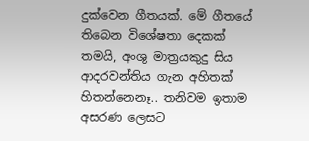දුක්වෙන ගීතයක්. මේ ගීතයේ තිබෙන විශේෂතා දෙකක් තමයි, අංශු මාත්‍රයකුදු සිය ආදරවන්තිය ගැන අහිතක් හිතන්නෙනෑ.. තනිවම ඉතාම අසරණ ලෙසට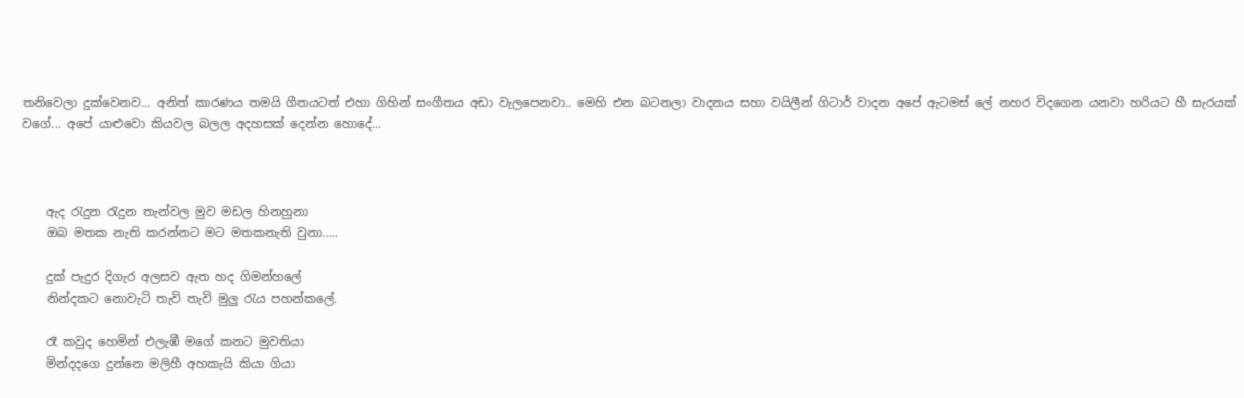තනිවෙලා දුක්වෙනව... අනිත් කාරණය තමයි ගීතයටත් එහා ගිහින් සංගීතය අඩා වැලපෙනවා.. මෙහි එන බටනලා වාදනය සහා වයිලීන් ගිටාර් වාදන අපේ ඇටමස් ලේ නහර විදගෙන යනවා හරියට හී සැරයක් වගේ... අපේ යාළුවො කියවල බලල අදහසක් දෙන්න හොදේ...



    ඇද රැදුන රැදුන තැන්වල මුව මඩල හිනහුනා
    ඔබ මතක නැති කරන්නට මට මතකනැති වුනා.....

    දුක් පැදුර දිගැර අලසව ඇත හද ගිමන්හලේ
    නින්දකට නොවැටි තැවි තැවි මුලු රැය පහන්කලේ.

    රෑ කවුද හෙමින් එලැඹී මගේ කනට මුවතියා
    මින්දදගෙ දුන්නෙ මලිහී අහකැයි කියා ගියා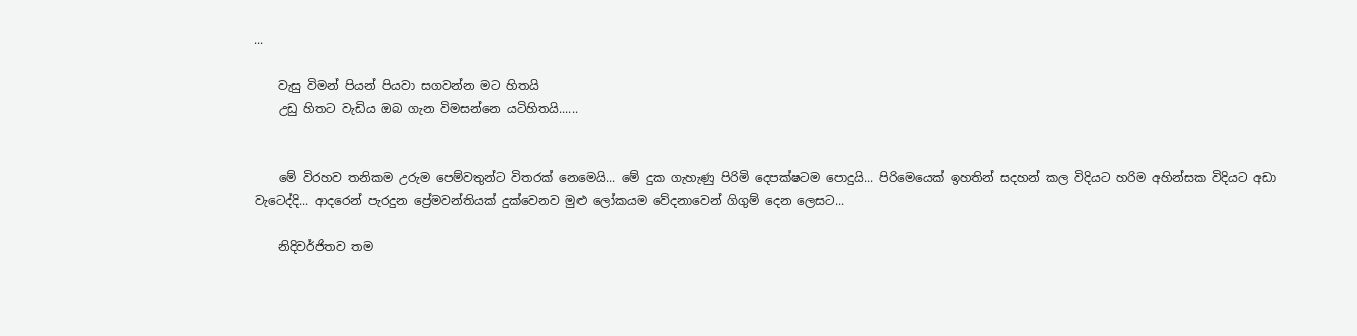...

    වැසු විමන් පියන් පියවා සගවන්න මට හිතයි
    උඩු හිතට වැඩිය ඔබ ගැන විමසන්නෙ යටිහිතයි......


    මේ විරහව තනිකම උරුම පෙම්වතුන්ට විතරක් නෙමෙයි... මේ දුක ගැහැණු පිරිමි දෙපක්ෂටම පොදුයි... පිරිමෙයෙක් ඉහතින් සදහන් කල විදියට හරිම අහින්සක විදියට අඩා වැටෙද්දි... ආදරෙන් පැරදුන ප්‍රේමවන්තියක් දුක්වෙනව මුළු ලෝකයම වේදනාවෙන් ගිගුම් දෙන ලෙසට...

    නිදිවර්ජිතව තම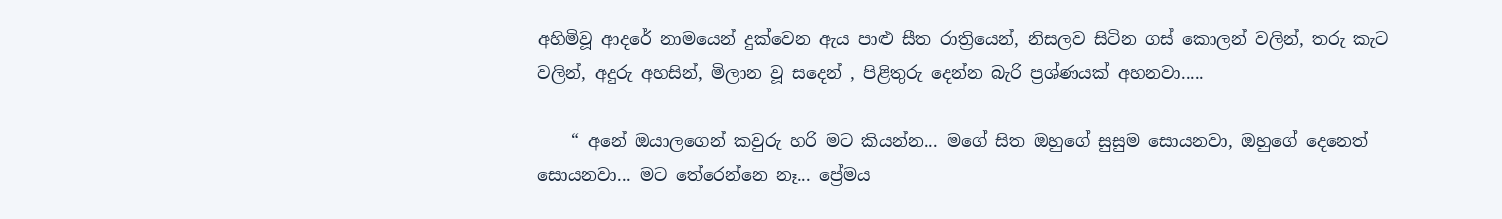අහිමිවූ ආදරේ නාමයෙන් දුක්වෙන ඇය පාළු සීත රාත්‍රියෙන්, නිසලව සිටින ගස් කොලන් වලින්, තරු කැට වලින්, අදුරු අහසින්, මිලාන වූ සදෙන් , පිළිතුරු දෙන්න බැරි ප්‍රශ්ණයක් අහනවා.....

    “ අනේ ඔයාලගෙන් කවුරු හරි මට කියන්න... මගේ සිත ඔහුගේ සුසුම සොයනවා, ඔහුගේ දෙනෙත් සොයනවා... මට තේරෙන්නෙ නෑ... ප්‍රේමය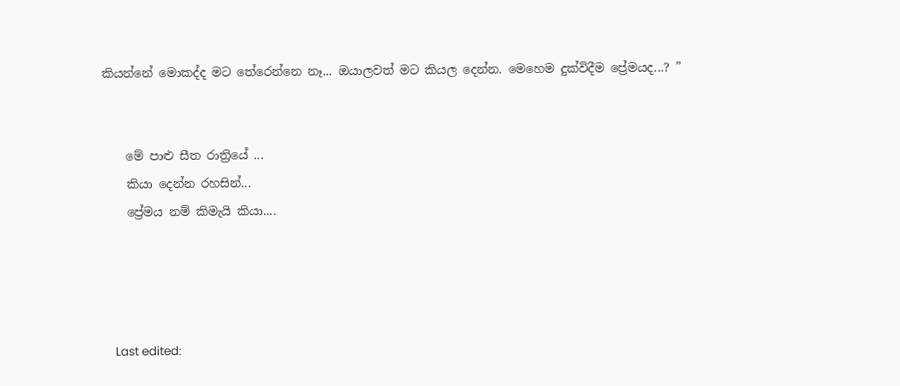කියන්නේ මොකද්ද මට තේරෙන්නෙ නෑ... ඔයාලවත් මට කියල දෙන්න. මෙහෙම දුක්විදීම ප්‍රේමයද...? ”


    මේ පාළු සීත රාත්‍රියේ ...
    කියා දෙන්න රහසින්...
    ප්‍රේමය නම් කිමැයි කියා....




    Last edited: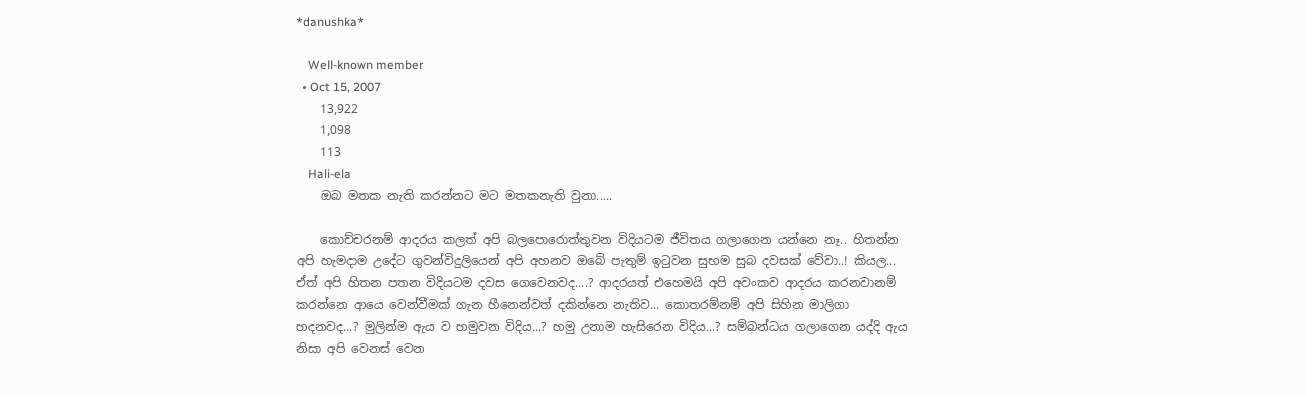*danushka*

    Well-known member
  • Oct 15, 2007
    13,922
    1,098
    113
    Hali-ela
    ඔබ මතක නැති කරන්නට මට මතකනැති වුනා.....

    කොච්චරනම් ආදරය කලත් අපි බලපොරොත්තුවන විදියටම ජීවිතය ගලාගෙන යන්නෙ නෑ.. හිතන්න අපි හැමදාම උදේට ගුවන්විදුලියෙන් අපි අහනව ඔබේ පැතුම් ඉටුවන සුභම සුබ දවසක් වේවා..! කියල... ඒත් අපි හිතන පතන විදියටම දවස ගෙවෙනවද....? ආදරයත් එහෙමයි අපි අවංකව ආදරය කරනවානම් කරන්නෙ ආයෙ වෙන්වීමක් ගැන හීනෙන්වත් දකින්නෙ නැතිව... කොතරම්නම් අපි සිහින මාලිගා හදනවද...? මුලින්ම ඇය ව හමුවන විදිය...? හමු උනාම හැසිරෙන විදිය...? සම්බන්ධය ගලාගෙන යද්දි ඇය නිසා අපි වෙනස් වෙන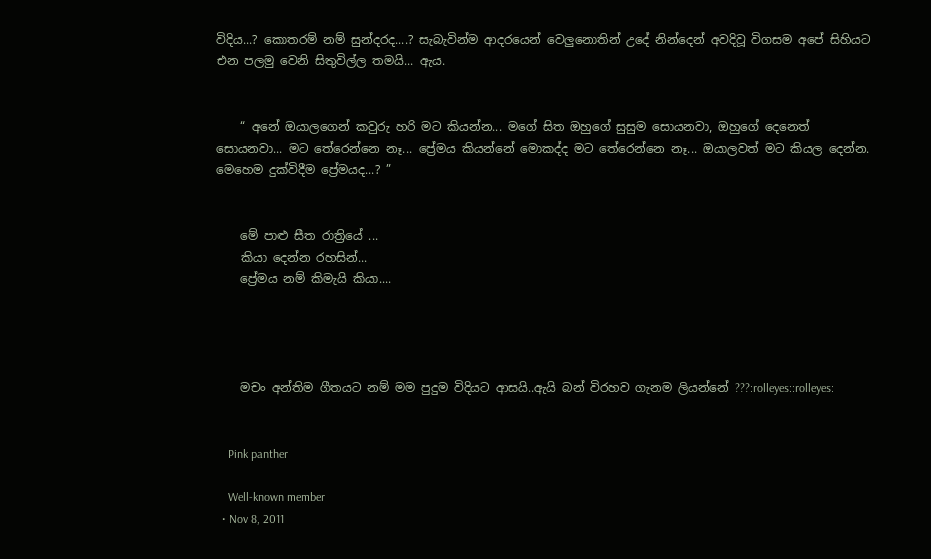විදිය...? කොතරම් නම් සුන්දරද....? සැබැවින්ම ආදරයෙන් වෙලුනොතින් උදේ නින්දෙන් අවදිවූ විගසම අපේ සිහියට එන පලමු වෙනි සිතුවිල්ල තමයි... ඇය.


    “ අනේ ඔයාලගෙන් කවුරු හරි මට කියන්න... මගේ සිත ඔහුගේ සුසුම සොයනවා, ඔහුගේ දෙනෙත් සොයනවා... මට තේරෙන්නෙ නෑ... ප්‍රේමය කියන්නේ මොකද්ද මට තේරෙන්නෙ නෑ... ඔයාලවත් මට කියල දෙන්න. මෙහෙම දුක්විදීම ප්‍රේමයද...? ”


    මේ පාළු සීත රාත්‍රියේ ...
    කියා දෙන්න රහසින්...
    ප්‍රේමය නම් කිමැයි කියා....




    මචං අන්තිම ගීතයට නම් මම පුදුම විදියට ආසයි..ඇයි බන් විරහව ගැනම ලියන්නේ ???:rolleyes::rolleyes:


    Pink panther

    Well-known member
  • Nov 8, 2011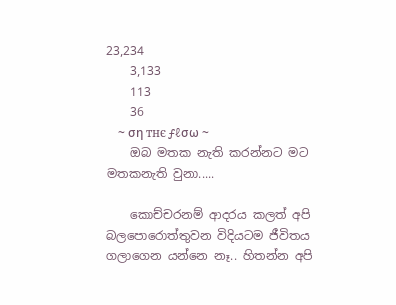23,234
    3,133
    113
    36
    ~ ση тнє ƒℓσω ~
    ඔබ මතක නැති කරන්නට මට මතකනැති වුනා.....

    කොච්චරනම් ආදරය කලත් අපි බලපොරොත්තුවන විදියටම ජීවිතය ගලාගෙන යන්නෙ නෑ.. හිතන්න අපි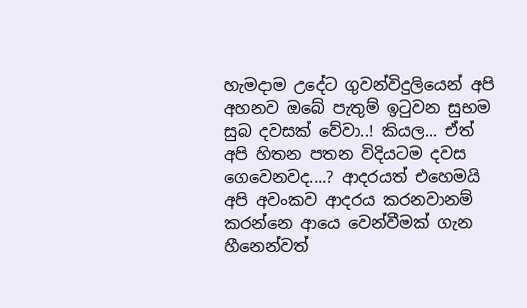හැමදාම උදේට ගුවන්විදුලියෙන් අපි අහනව ඔබේ පැතුම් ඉටුවන සුභම සුබ දවසක් වේවා..! කියල... ඒත් අපි හිතන පතන විදියටම දවස ගෙවෙනවද....? ආදරයත් එහෙමයි අපි අවංකව ආදරය කරනවානම් කරන්නෙ ආයෙ වෙන්වීමක් ගැන හීනෙන්වත්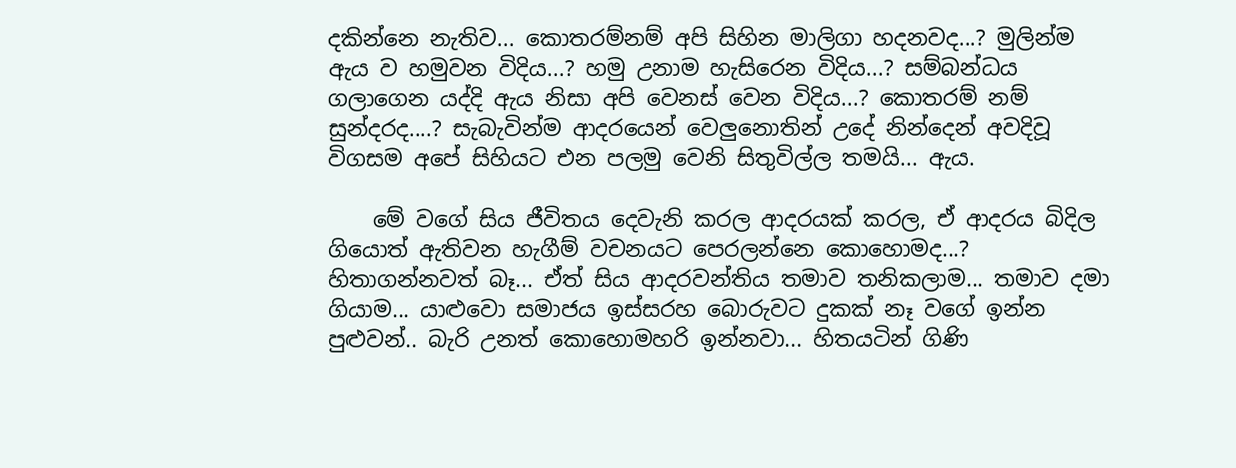දකින්නෙ නැතිව... කොතරම්නම් අපි සිහින මාලිගා හදනවද...? මුලින්ම ඇය ව හමුවන විදිය...? හමු උනාම හැසිරෙන විදිය...? සම්බන්ධය ගලාගෙන යද්දි ඇය නිසා අපි වෙනස් වෙන විදිය...? කොතරම් නම් සුන්දරද....? සැබැවින්ම ආදරයෙන් වෙලුනොතින් උදේ නින්දෙන් අවදිවූ විගසම අපේ සිහියට එන පලමු වෙනි සිතුවිල්ල තමයි... ඇය.

    මේ වගේ සිය ජීවිතය දෙවැනි කරල ආදරයක් කරල, ඒ ආදරය බිදිල ගියොත් ඇතිවන හැගීම් වචනයට පෙරලන්නෙ කොහොමද...? හිතාගන්නවත් බෑ... ඒත් සිය ආදරවන්තිය තමාව තනිකලාම... තමාව දමා ගියාම... යාළුවො සමාජය ඉස්සරහ බොරුවට දුකක් නෑ වගේ ඉන්න පුළුවන්.. බැරි උනත් කොහොමහරි ඉන්නවා... හිතයටින් ගිණි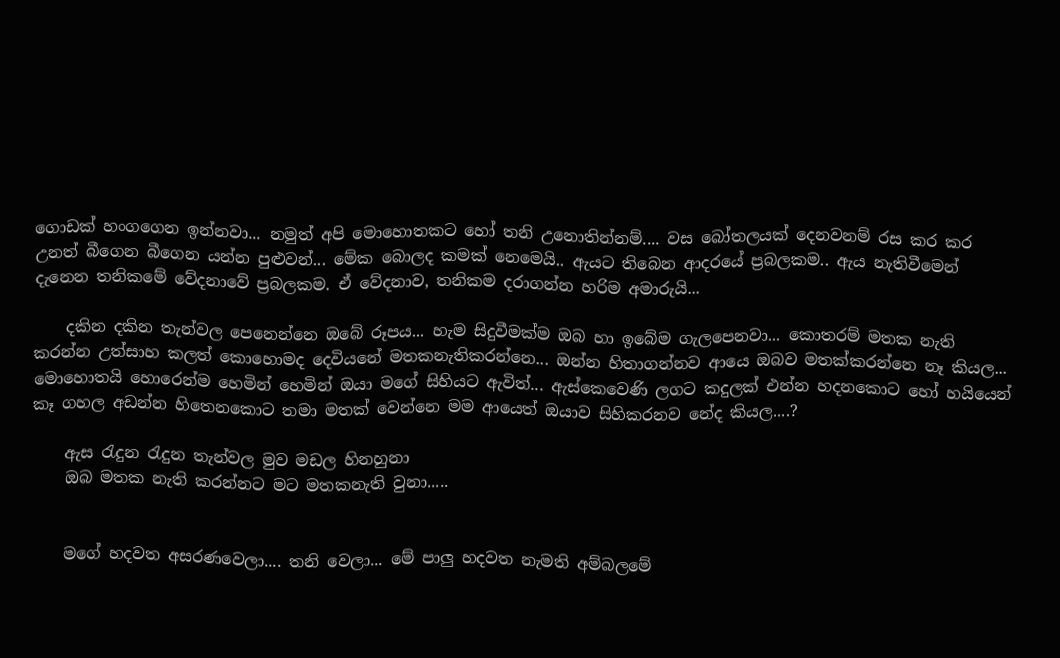ගොඩක් හංගගෙන ඉන්නවා... නමුත් අපි මොහොතකට හෝ තනි උනොතින්නම්.... වස බෝතලයක් දෙනවනම් රස කර කර උනත් බීගෙන බීගෙන යන්න පුළුවන්... මේක බොලද කමක් නෙමෙයි.. ඇයට තිබෙන ආදරයේ ප්‍රබලකම.. ඇය නැතිවීමෙන් දැනෙන තනිකමේ වේදනාවේ ප්‍රබලකම. ඒ වේදනාව, තනිකම දරාගන්න හරිම අමාරුයි...

    දකින දකින තැන්වල පෙනෙන්නෙ ඔබේ රූපය... හැම සිදුවීමක්ම ඔබ හා ඉබේම ගැලපෙනවා... කොතරම් මතක නැති කරන්න උත්සාහ කලත් කොහොමද දෙවියනේ මතකනැතිකරන්නෙ... ඔන්න හිතාගන්නව ආයෙ ඔබව මතක්කරන්නෙ නෑ කියල... මොහොතයි හොරෙන්ම හෙමින් හෙමින් ඔයා මගේ සිහියට ඇවිත්... ඇස්කෙවෙණි ලගට කදුලක් එන්න හදනකොට හෝ හයියෙන් කෑ ගහල අඩන්න හිතෙනකොට තමා මතක් වෙන්නෙ මම ආයෙත් ඔයාව සිහිකරනව නේද කියල....?

    ඇස රැදුන රැදුන තැන්වල මුව මඩල හිනහුනා
    ඔබ මතක නැති කරන්නට මට මතකනැති වුනා.....


    මගේ හදවත අසරණවෙලා.... තනි වෙලා... මේ පාලු හදවත නැමති අම්බලමේ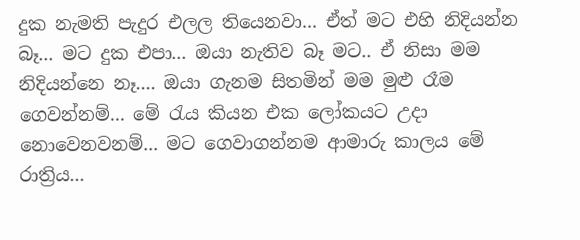දුක නැමති පැදුර එලල තියෙනවා... ඒත් මට එහි නිදියන්න බෑ... මට දුක එපා... ඔයා නැතිව බෑ මට.. ඒ නිසා මම නිදියන්නෙ නෑ.... ඔයා ගැනම සිතමින් මම මුළු රෑම ගෙවන්නම්... මේ රැය කියන එක ලෝකයට උදා නොවෙනවනම්... මට ගෙවාගන්නම ආමාරු කාලය මේ රාත්‍රිය...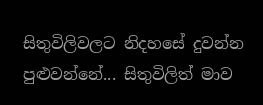සිතුවිලිවලට නිදහසේ දුවන්න පුළුවන්නේ... සිතුවිලිත් මාව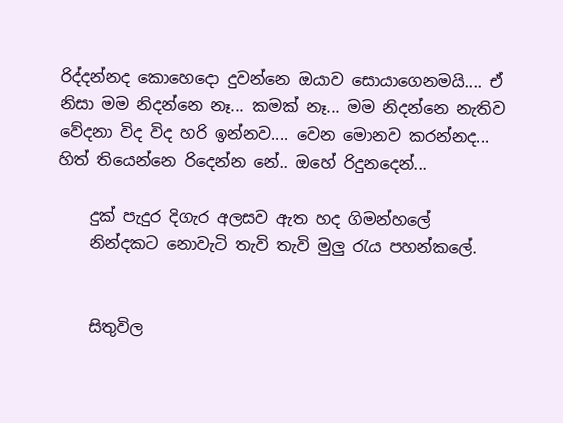රිද්දන්නද කොහෙදො දුවන්නෙ ඔයාව සොයාගෙනමයි.... ඒ නිසා මම නිදන්නෙ නෑ... කමක් නෑ... මම නිදන්නෙ නැතිව වේදනා විද විද හරි ඉන්නව.... වෙන මොනව කරන්නද... හිත් තියෙන්නෙ රිදෙන්න නේ.. ඔහේ රිදුනදෙන්...

    දුක් පැදුර දිගැර අලසව ඇත හද ගිමන්හලේ
    නින්දකට නොවැටි තැවි තැවි මුලු රැය පහන්කලේ.


    සිතුවිල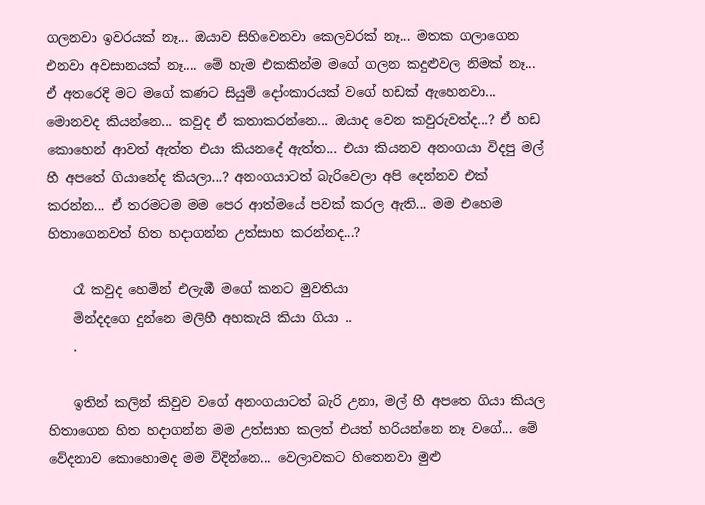ගලනවා ඉවරයක් නෑ... ඔයාව සිහිවෙනවා කෙලවරක් නෑ... මතක ගලාගෙන එනවා අවසානයක් නෑ.... මේ හැම එකකින්ම මගේ ගලන කදුළුවල නිමක් නෑ... ඒ අතරෙදි මට මගේ කණට සියුම් දෝංකාරයක් වගේ හඩක් ඇහෙනවා... මොනවද කියන්නෙ... කවුද ඒ කතාකරන්නෙ... ඔයාද වෙන කවුරුවත්ද...? ඒ හඩ කොහෙන් ආවත් ඇත්ත එයා කියනදේ ඇත්ත... එයා කියනව අනංගයා විදපු මල් හී අපතේ ගියානේද කියලා...? අනංගයාටත් බැරිවෙලා අපි දෙන්නව එක් කරන්න... ඒ තරමටම මම පෙර ආත්මයේ පවක් කරල ඇති... මම එහෙම හිතාගෙනවත් හිත හදාගන්න උත්සාහ කරන්නද...?

    රෑ කවුද හෙමින් එලැඹී මගේ කනට මුවතියා
    මින්දදගෙ දුන්නෙ මලිහී අහකැයි කියා ගියා ..
    .

    ඉතින් කලින් කිවුව වගේ අනංගයාටත් බැරි උනා, මල් හී අපතෙ ගියා කියල හිතාගෙන හිත හදාගන්න මම උත්සාහ කලත් එයත් හරියන්නෙ නෑ වගේ... මේ වේදනාව කොහොමද මම විදින්නෙ... වෙලාවකට හිතෙනවා මුළු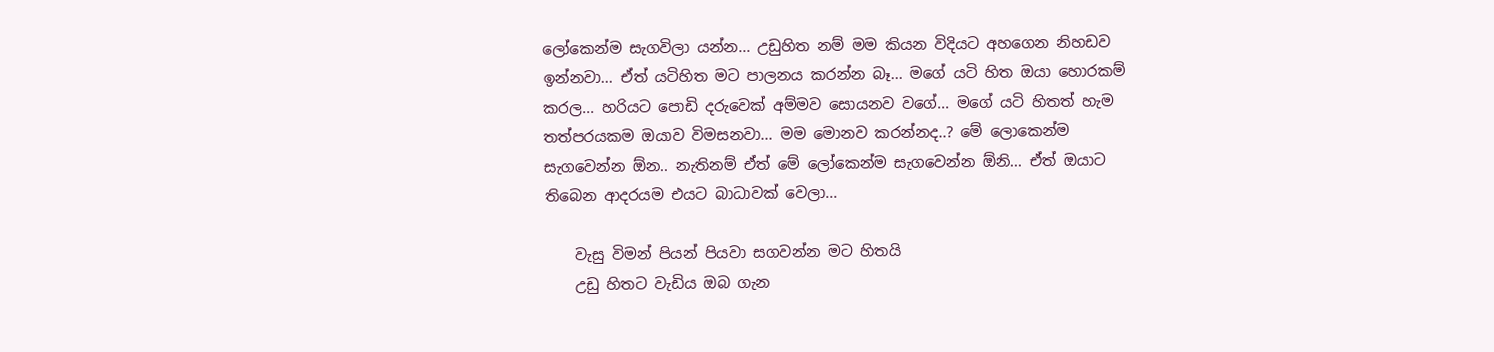ලෝකෙන්ම සැගවිලා යන්න... උඩුහිත නම් මම කියන විදියට අහගෙන නිහඩව ඉන්නවා... ඒත් යටිහිත මට පාලනය කරන්න බෑ... මගේ යටි හිත ඔයා හොරකම් කරල... හරියට පොඩි දරුවෙක් අම්මව සොයනව වගේ... මගේ යටි හිතත් හැම තත්පරයකම ඔයාව විමසනවා... මම මොනව කරන්නද..? මේ ලොකෙන්ම සැගවෙන්න ඕන.. නැතිනම් ඒත් මේ ලෝකෙන්ම සැගවෙන්න ඕනි... ඒත් ඔයාට තිබෙන ආදරයම එයට බාධාවක් වෙලා...

    වැසු විමන් පියන් පියවා සගවන්න මට හිතයි
    උඩු හිතට වැඩිය ඔබ ගැන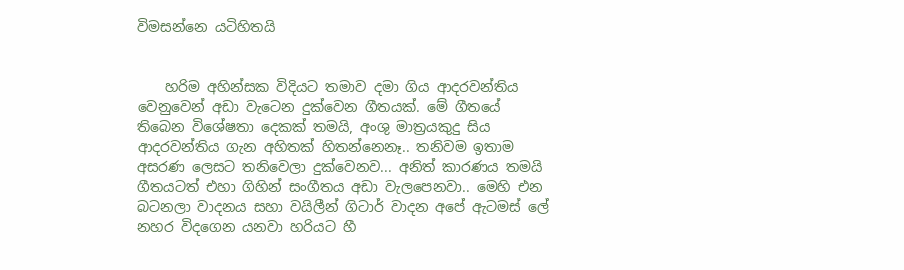විමසන්නෙ යටිහිතයි


    හරිම අහින්සක විදියට තමාව දමා ගිය ආදරවන්තිය වෙනුවෙන් අඩා වැටෙන දුක්වෙන ගීතයක්. මේ ගීතයේ තිබෙන විශේෂතා දෙකක් තමයි, අංශු මාත්‍රයකුදු සිය ආදරවන්තිය ගැන අහිතක් හිතන්නෙනෑ.. තනිවම ඉතාම අසරණ ලෙසට තනිවෙලා දුක්වෙනව... අනිත් කාරණය තමයි ගීතයටත් එහා ගිහින් සංගීතය අඩා වැලපෙනවා.. මෙහි එන බටනලා වාදනය සහා වයිලීන් ගිටාර් වාදන අපේ ඇටමස් ලේ නහර විදගෙන යනවා හරියට හී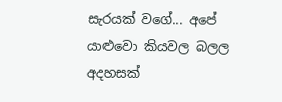සැරයක් වගේ... අපේ යාළුවො කියවල බලල අදහසක්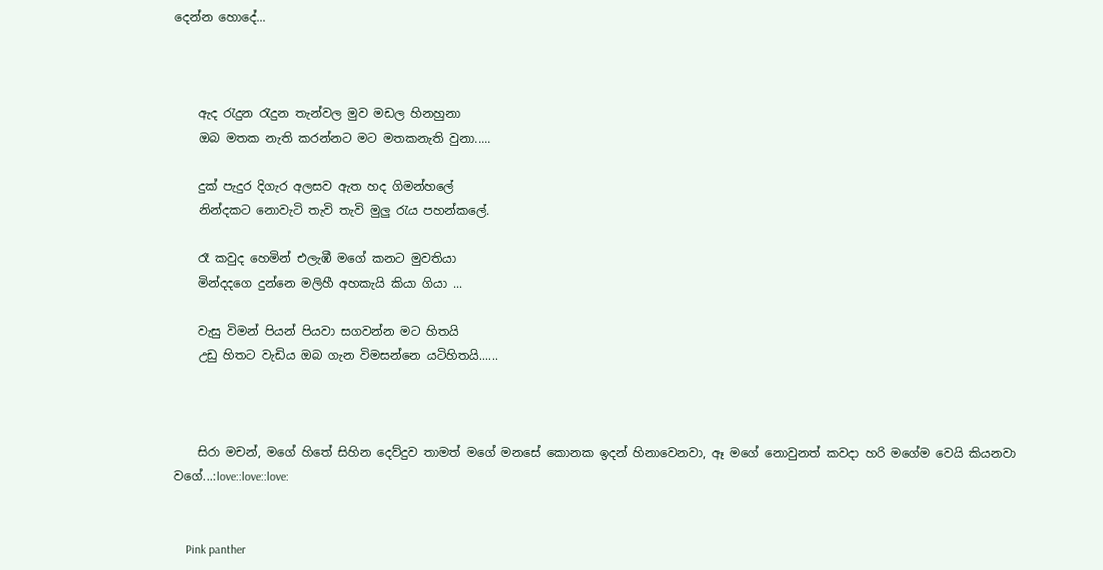දෙන්න හොදේ...



    ඇද රැදුන රැදුන තැන්වල මුව මඩල හිනහුනා
    ඔබ මතක නැති කරන්නට මට මතකනැති වුනා.....

    දුක් පැදුර දිගැර අලසව ඇත හද ගිමන්හලේ
    නින්දකට නොවැටි තැවි තැවි මුලු රැය පහන්කලේ.

    රෑ කවුද හෙමින් එලැඹී මගේ කනට මුවතියා
    මින්දදගෙ දුන්නෙ මලිහී අහකැයි කියා ගියා ...

    වැසු විමන් පියන් පියවා සගවන්න මට හිතයි
    උඩු හිතට වැඩිය ඔබ ගැන විමසන්නෙ යටිහිතයි......



    සිරා මචන්, මගේ හිතේ සිහින දෙව්දුව තාමත් මගේ මනසේ කොනක ඉදන් හිනාවෙනවා, ඈ මගේ නොවුනත් කවදා හරි මගේම වෙයි කියනවා වගේ...:love::love::love:


    Pink panther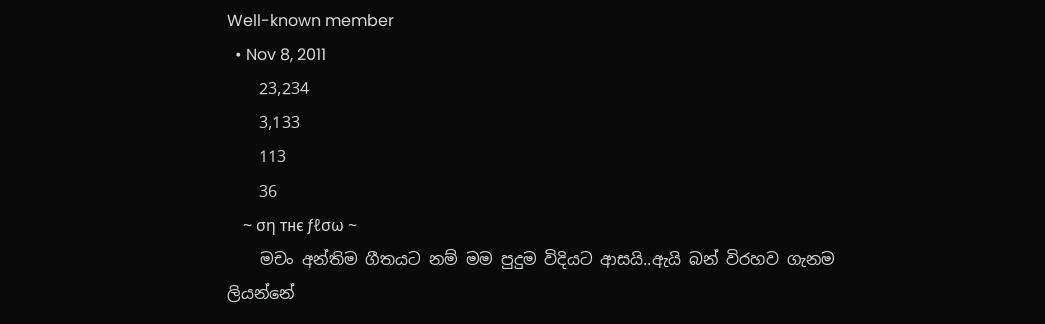Well-known member
  • Nov 8, 2011
    23,234
    3,133
    113
    36
    ~ ση тнє ƒℓσω ~
    මචං අන්තිම ගීතයට නම් මම පුදුම විදියට ආසයි..ඇයි බන් විරහව ගැනම ලියන්නේ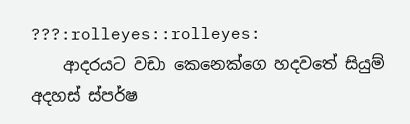???:rolleyes::rolleyes:
    ආදරයට වඩා කෙනෙක්ගෙ හදවතේ සියුම් අදහස් ස්පර්ෂ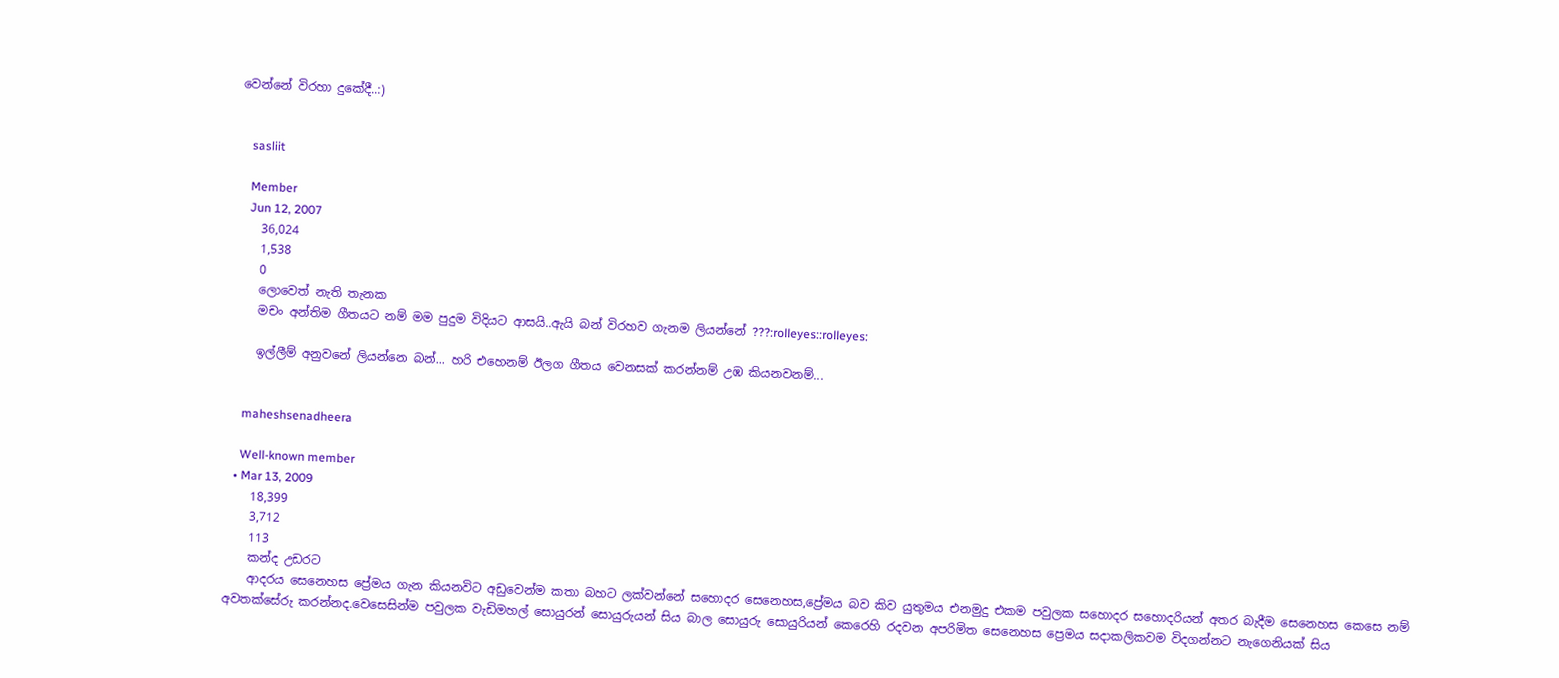වෙන්නේ විරහා දුකේදී..:)


    sasliit

    Member
    Jun 12, 2007
    36,024
    1,538
    0
    ලොවෙත් නැති තැනක
    මචං අන්තිම ගීතයට නම් මම පුදුම විදියට ආසයි..ඇයි බන් විරහව ගැනම ලියන්නේ ???:rolleyes::rolleyes:

    ඉල්ලීම් අනුවනේ ලියන්නෙ බන්... හරි එහෙනම් ඊලග ගීතය වෙනසක් කරන්නම් උඹ කියනවනම්...


    maheshsenadheera

    Well-known member
  • Mar 13, 2009
    18,399
    3,712
    113
    කන්ද උඩරට
    ආදරය සෙනෙහස ප්‍රේමය ගැන කියනවිට අඩුවෙන්ම කතා බහට ලක්වන්නේ සහොදර සෙනෙහස,ප්‍රේමය බව කිව යුතුමය එනමුදු එකම පවුලක සහොදර සහොදරියන් අතර බැදීම සෙනෙහස කෙසෙ නම් අවතක්සේරු කරන්නද.වෙසෙසින්ම පවුලක වැඩිමහල් සොයුරන් සොයුරුයන් සිය බාල සොයුරු සොයුරියන් කෙරෙහි රදවන අපරිමිත සෙනෙහස ප්‍රෙමය සදාකලිකවම විදගන්නට නැගෙනියක් සිය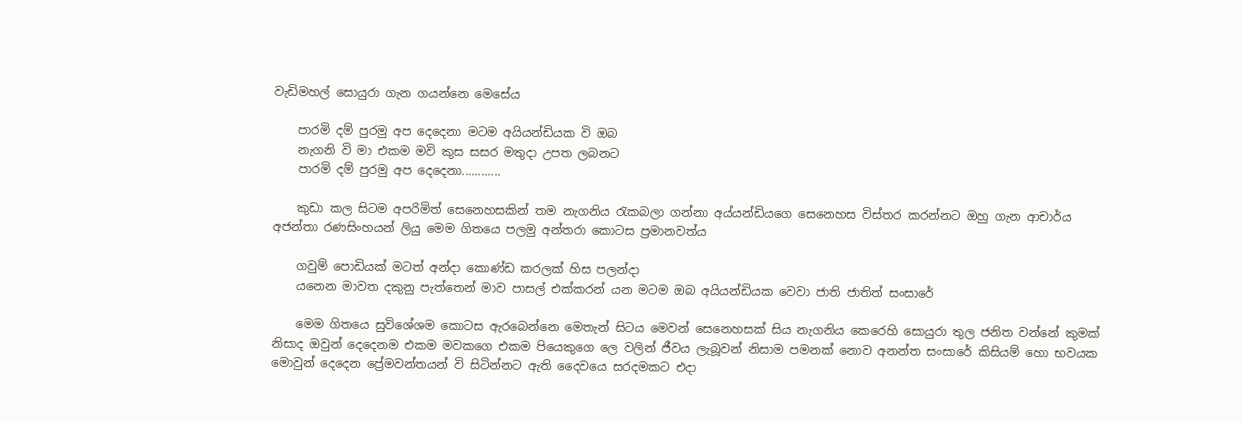වැඩිමහල් සොයුරා ගැන ගයන්නෙ මෙසේය

    පාරමි දම් පුරමු අප දෙදෙනා මටම අයියන්ඩියක වි ඔබ
    නැගනි වි මා එකම මවි කුස සසර මතුදා උපත ලබනට
    පාරමි දම් පුරමු අප දෙදෙනා............

    කුඩා කල සිටම අපරිමිත් සෙනෙහසකින් තම නැගනිය රැකබලා ගන්නා අය්යන්ඩියගෙ සෙනෙහස විස්තර කරන්නට ඔහු ගැන ආචාර්ය අජන්තා රණසිංහයන් ලියු මෙම ගිතයෙ පලමු අන්තරා කොටස ප්‍රමානවත්ය

    ගවුම් පොඩියක් මටත් අන්දා කොණ්ඩ කරලක් හිස පලන්දා
    යනෙන මාවත දකුනු පැත්තෙන් මාව පාසල් එක්කරන් යන මටම ඔබ අයියන්ඩියක වෙවා ජාති ජාතිත් සංසාරේ

    මෙම ගිතයෙ සුවිශේශම කොටස ඇරබෙන්නෙ මෙතැන් සිටය මෙවන් සෙනෙහසක් සිය නැගනිය කෙරෙහි සොයුරා තුල ජනිත වන්නේ කුමක් නිසාද ඔවුන් දෙදෙනම එකම මවකගෙ එකම පියෙකුගෙ ලෙ වලින් ජීවය ලැබූවන් නිසාම පමනක් නොව අනන්ත සංසාරේ කිසියම් හො භවයක මොවුන් දෙදෙන ප්‍රේමවන්තයන් වි සිටින්නට ඇති දෛවයෙ සරදමකට එදා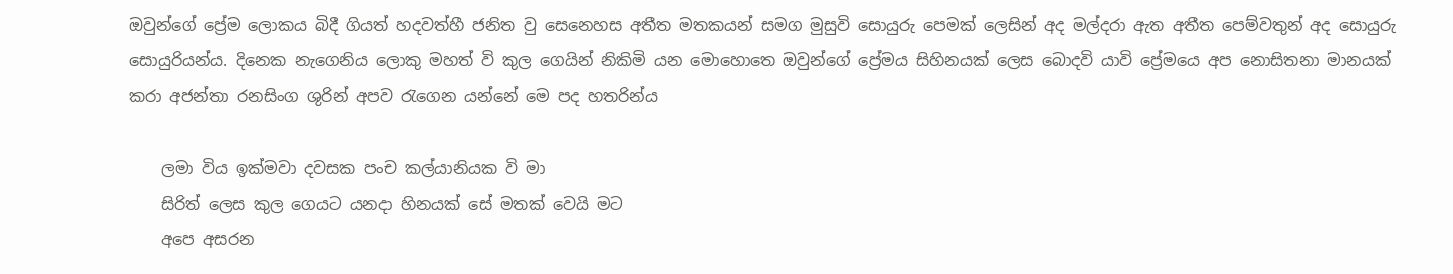ඔවුන්ගේ ප්‍රේම ලොකය බිදී ගියත් හදවත්හී ජනිත වු සෙනෙහස අතීත මතකයන් සමග මුසුවි සොයුරු පෙමක් ලෙසින් අද මල්දරා ඇත අතීත පෙම්වතුන් අද සොයුරු සොයුරියන්ය. දිනෙක නැගෙනිය ලොකු මහත් වි කුල ගෙයින් නිකිමි යන මොහොතෙ ඔවුන්ගේ ප්‍රේමය සිහිනයක් ලෙස බොදවි යාවි ප්‍රේමයෙ අප නොසිතනා මානයක් කරා අජන්තා රනසිංග ශුරින් අපව රැගෙන යන්නේ මෙ පද හතරින්ය

    ලමා විය ඉක්මවා දවසක පංච කල්යානියක වි මා
    සිරිත් ලෙස කුල ගෙයට යනදා හිනයක් සේ මතක් වෙයි මට
    අපෙ අසරන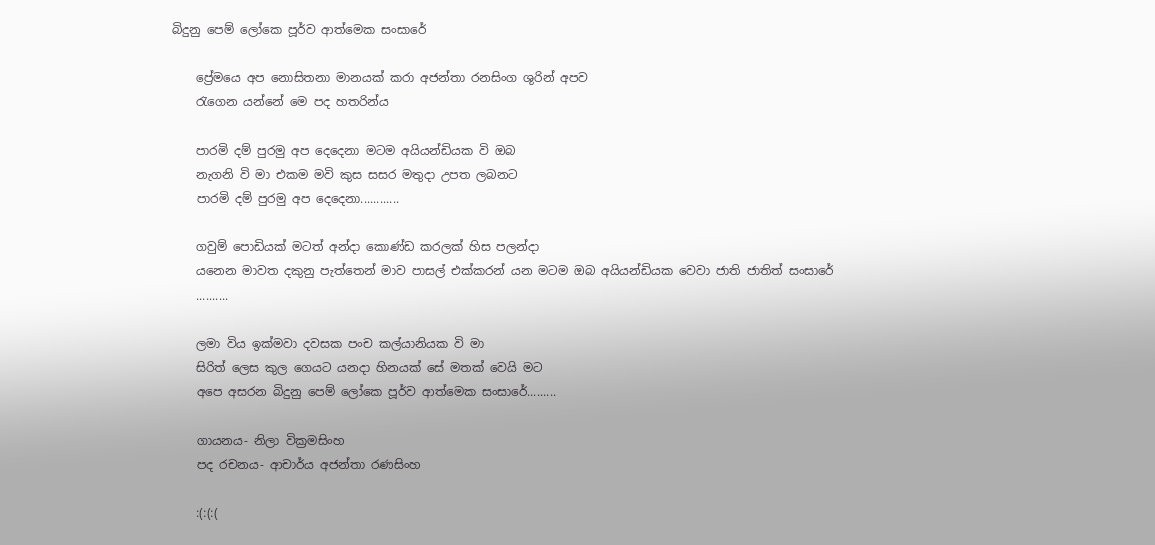බිදුනු පෙම් ලෝකෙ පූර්ව ආත්මෙක සංසාරේ

    ප්‍රේමයෙ අප නොසිතනා මානයක් කරා අජන්තා රනසිංග ශුරින් අපව
    රැගෙන යන්නේ මෙ පද හතරින්ය

    පාරමි දම් පුරමු අප දෙදෙනා මටම අයියන්ඩියක වි ඔබ
    නැගනි වි මා එකම මවි කුස සසර මතුදා උපත ලබනට
    පාරමි දම් පුරමු අප දෙදෙනා............

    ගවුම් පොඩියක් මටත් අන්දා කොණ්ඩ කරලක් හිස පලන්දා
    යනෙන මාවත දකුනු පැත්තෙන් මාව පාසල් එක්කරන් යන මටම ඔබ අයියන්ඩියක වෙවා ජාති ජාතිත් සංසාරේ
    ..........

    ලමා විය ඉක්මවා දවසක පංච කල්යානියක වි මා
    සිරිත් ලෙස කුල ගෙයට යනදා හිනයක් සේ මතක් වෙයි මට
    අපෙ අසරන බිදුනු පෙම් ලෝකෙ පූර්ව ආත්මෙක සංසාරේ.........

    ගායනය- නිලා වික්‍රමසිංහ
    පද රචනය- ආචාර්ය අජන්තා රණසිංහ

    :(:(:(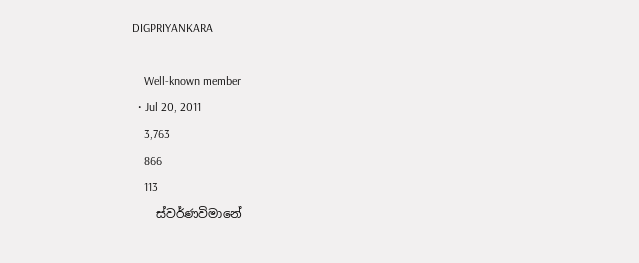DIGPRIYANKARA

    Well-known member
  • Jul 20, 2011
    3,763
    866
    113
    ස්වර්ණවිමානේ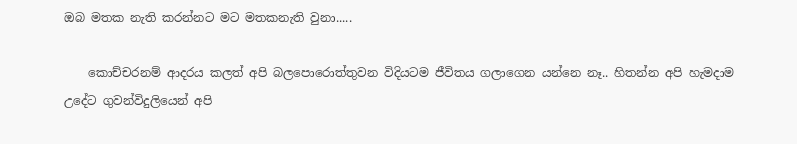ඔබ මතක නැති කරන්නට මට මතකනැති වුනා.....

    කොච්චරනම් ආදරය කලත් අපි බලපොරොත්තුවන විදියටම ජීවිතය ගලාගෙන යන්නෙ නෑ.. හිතන්න අපි හැමදාම උදේට ගුවන්විදුලියෙන් අපි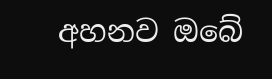අහනව ඔබේ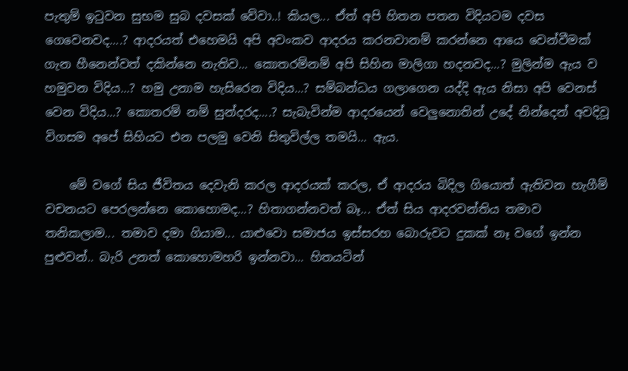පැතුම් ඉටුවන සුභම සුබ දවසක් වේවා..! කියල... ඒත් අපි හිතන පතන විදියටම දවස ගෙවෙනවද....? ආදරයත් එහෙමයි අපි අවංකව ආදරය කරනවානම් කරන්නෙ ආයෙ වෙන්වීමක් ගැන හීනෙන්වත් දකින්නෙ නැතිව... කොතරම්නම් අපි සිහින මාලිගා හදනවද...? මුලින්ම ඇය ව හමුවන විදිය...? හමු උනාම හැසිරෙන විදිය...? සම්බන්ධය ගලාගෙන යද්දි ඇය නිසා අපි වෙනස් වෙන විදිය...? කොතරම් නම් සුන්දරද....? සැබැවින්ම ආදරයෙන් වෙලුනොතින් උදේ නින්දෙන් අවදිවූ විගසම අපේ සිහියට එන පලමු වෙනි සිතුවිල්ල තමයි... ඇය.

    මේ වගේ සිය ජීවිතය දෙවැනි කරල ආදරයක් කරල, ඒ ආදරය බිදිල ගියොත් ඇතිවන හැගීම් වචනයට පෙරලන්නෙ කොහොමද...? හිතාගන්නවත් බෑ... ඒත් සිය ආදරවන්තිය තමාව තනිකලාම... තමාව දමා ගියාම... යාළුවො සමාජය ඉස්සරහ බොරුවට දුකක් නෑ වගේ ඉන්න පුළුවන්.. බැරි උනත් කොහොමහරි ඉන්නවා... හිතයටින්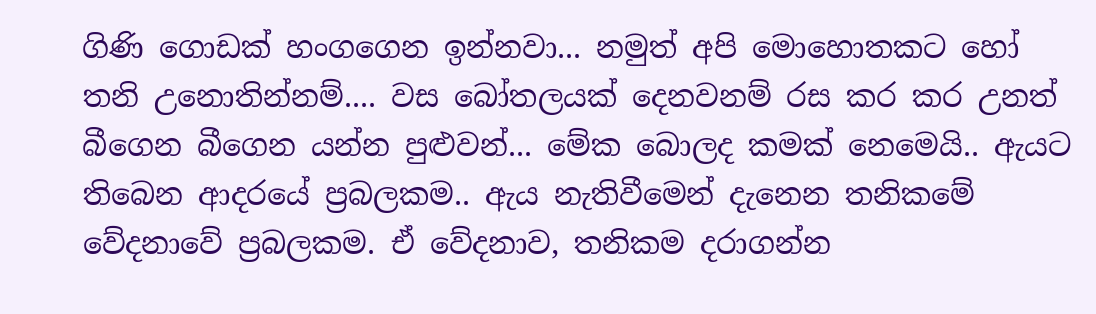ගිණි ගොඩක් හංගගෙන ඉන්නවා... නමුත් අපි මොහොතකට හෝ තනි උනොතින්නම්.... වස බෝතලයක් දෙනවනම් රස කර කර උනත් බීගෙන බීගෙන යන්න පුළුවන්... මේක බොලද කමක් නෙමෙයි.. ඇයට තිබෙන ආදරයේ ප්‍රබලකම.. ඇය නැතිවීමෙන් දැනෙන තනිකමේ වේදනාවේ ප්‍රබලකම. ඒ වේදනාව, තනිකම දරාගන්න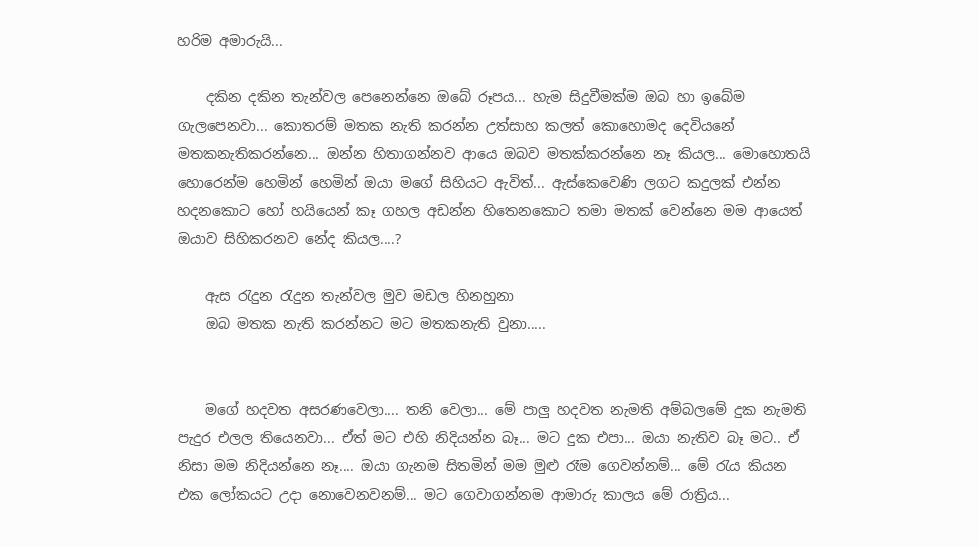හරිම අමාරුයි...

    දකින දකින තැන්වල පෙනෙන්නෙ ඔබේ රූපය... හැම සිදුවීමක්ම ඔබ හා ඉබේම ගැලපෙනවා... කොතරම් මතක නැති කරන්න උත්සාහ කලත් කොහොමද දෙවියනේ මතකනැතිකරන්නෙ... ඔන්න හිතාගන්නව ආයෙ ඔබව මතක්කරන්නෙ නෑ කියල... මොහොතයි හොරෙන්ම හෙමින් හෙමින් ඔයා මගේ සිහියට ඇවිත්... ඇස්කෙවෙණි ලගට කදුලක් එන්න හදනකොට හෝ හයියෙන් කෑ ගහල අඩන්න හිතෙනකොට තමා මතක් වෙන්නෙ මම ආයෙත් ඔයාව සිහිකරනව නේද කියල....?

    ඇස රැදුන රැදුන තැන්වල මුව මඩල හිනහුනා
    ඔබ මතක නැති කරන්නට මට මතකනැති වුනා.....


    මගේ හදවත අසරණවෙලා.... තනි වෙලා... මේ පාලු හදවත නැමති අම්බලමේ දුක නැමති පැදුර එලල තියෙනවා... ඒත් මට එහි නිදියන්න බෑ... මට දුක එපා... ඔයා නැතිව බෑ මට.. ඒ නිසා මම නිදියන්නෙ නෑ.... ඔයා ගැනම සිතමින් මම මුළු රෑම ගෙවන්නම්... මේ රැය කියන එක ලෝකයට උදා නොවෙනවනම්... මට ගෙවාගන්නම ආමාරු කාලය මේ රාත්‍රිය...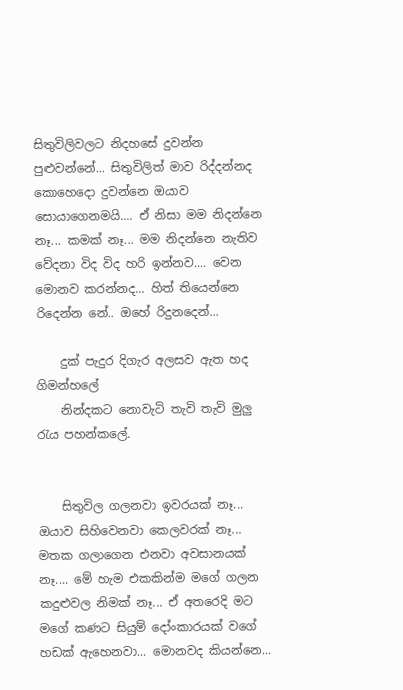සිතුවිලිවලට නිදහසේ දුවන්න පුළුවන්නේ... සිතුවිලිත් මාව රිද්දන්නද කොහෙදො දුවන්නෙ ඔයාව සොයාගෙනමයි.... ඒ නිසා මම නිදන්නෙ නෑ... කමක් නෑ... මම නිදන්නෙ නැතිව වේදනා විද විද හරි ඉන්නව.... වෙන මොනව කරන්නද... හිත් තියෙන්නෙ රිදෙන්න නේ.. ඔහේ රිදුනදෙන්...

    දුක් පැදුර දිගැර අලසව ඇත හද ගිමන්හලේ
    නින්දකට නොවැටි තැවි තැවි මුලු රැය පහන්කලේ.


    සිතුවිල ගලනවා ඉවරයක් නෑ... ඔයාව සිහිවෙනවා කෙලවරක් නෑ... මතක ගලාගෙන එනවා අවසානයක් නෑ.... මේ හැම එකකින්ම මගේ ගලන කදුළුවල නිමක් නෑ... ඒ අතරෙදි මට මගේ කණට සියුම් දෝංකාරයක් වගේ හඩක් ඇහෙනවා... මොනවද කියන්නෙ...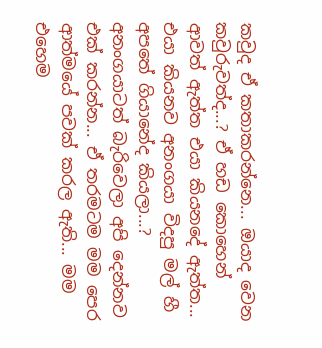කවුද ඒ කතාකරන්නෙ... ඔයාද වෙන කවුරුවත්ද...? ඒ හඩ කොහෙන් ආවත් ඇත්ත එයා කියනදේ ඇත්ත... එයා කියනව අනංගයා විදපු මල් හී අපතේ ගියානේද කියලා...? අනංගයාටත් බැරිවෙලා අපි දෙන්නව එක් කරන්න... ඒ තරමටම මම පෙර ආත්මයේ පවක් කරල ඇති... මම එහෙම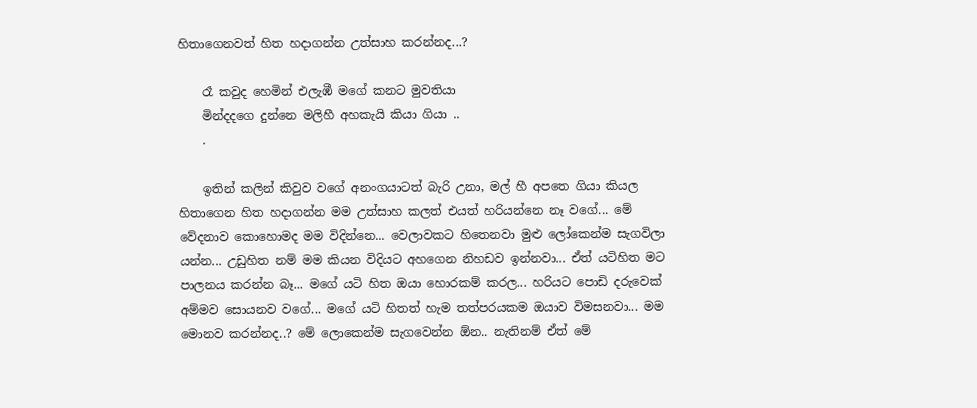හිතාගෙනවත් හිත හදාගන්න උත්සාහ කරන්නද...?

    රෑ කවුද හෙමින් එලැඹී මගේ කනට මුවතියා
    මින්දදගෙ දුන්නෙ මලිහී අහකැයි කියා ගියා ..
    .

    ඉතින් කලින් කිවුව වගේ අනංගයාටත් බැරි උනා, මල් හී අපතෙ ගියා කියල හිතාගෙන හිත හදාගන්න මම උත්සාහ කලත් එයත් හරියන්නෙ නෑ වගේ... මේ වේදනාව කොහොමද මම විදින්නෙ... වෙලාවකට හිතෙනවා මුළු ලෝකෙන්ම සැගවිලා යන්න... උඩුහිත නම් මම කියන විදියට අහගෙන නිහඩව ඉන්නවා... ඒත් යටිහිත මට පාලනය කරන්න බෑ... මගේ යටි හිත ඔයා හොරකම් කරල... හරියට පොඩි දරුවෙක් අම්මව සොයනව වගේ... මගේ යටි හිතත් හැම තත්පරයකම ඔයාව විමසනවා... මම මොනව කරන්නද..? මේ ලොකෙන්ම සැගවෙන්න ඕන.. නැතිනම් ඒත් මේ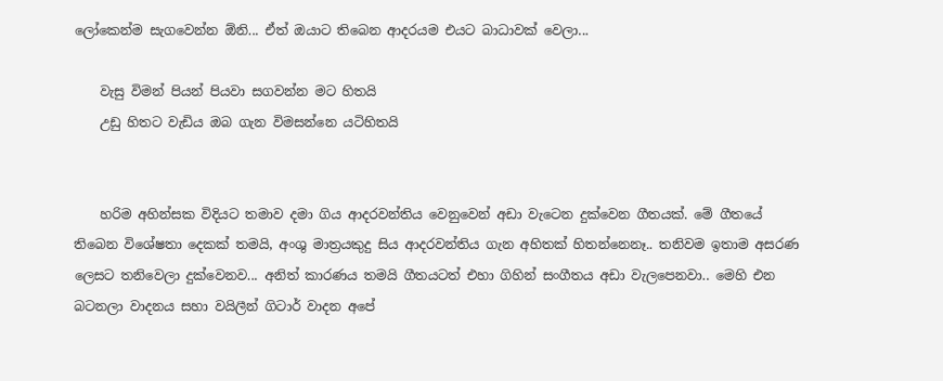ලෝකෙන්ම සැගවෙන්න ඕනි... ඒත් ඔයාට තිබෙන ආදරයම එයට බාධාවක් වෙලා...

    වැසු විමන් පියන් පියවා සගවන්න මට හිතයි
    උඩු හිතට වැඩිය ඔබ ගැන විමසන්නෙ යටිහිතයි


    හරිම අහින්සක විදියට තමාව දමා ගිය ආදරවන්තිය වෙනුවෙන් අඩා වැටෙන දුක්වෙන ගීතයක්. මේ ගීතයේ තිබෙන විශේෂතා දෙකක් තමයි, අංශු මාත්‍රයකුදු සිය ආදරවන්තිය ගැන අහිතක් හිතන්නෙනෑ.. තනිවම ඉතාම අසරණ ලෙසට තනිවෙලා දුක්වෙනව... අනිත් කාරණය තමයි ගීතයටත් එහා ගිහින් සංගීතය අඩා වැලපෙනවා.. මෙහි එන බටනලා වාදනය සහා වයිලීන් ගිටාර් වාදන අපේ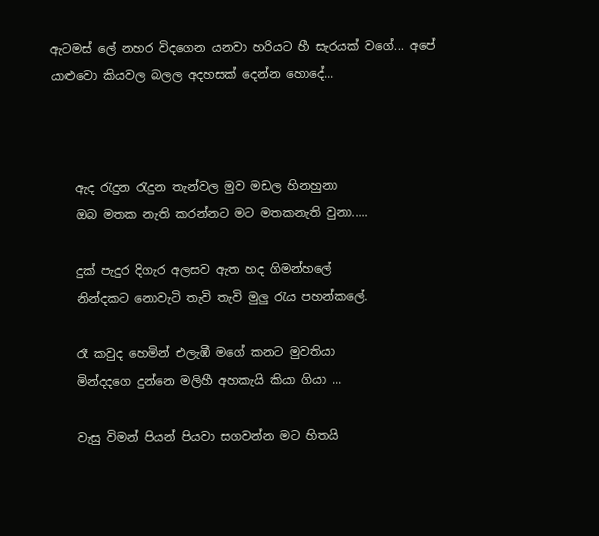ඇටමස් ලේ නහර විදගෙන යනවා හරියට හී සැරයක් වගේ... අපේ යාළුවො කියවල බලල අදහසක් දෙන්න හොදේ...



    ඇද රැදුන රැදුන තැන්වල මුව මඩල හිනහුනා
    ඔබ මතක නැති කරන්නට මට මතකනැති වුනා.....

    දුක් පැදුර දිගැර අලසව ඇත හද ගිමන්හලේ
    නින්දකට නොවැටි තැවි තැවි මුලු රැය පහන්කලේ.

    රෑ කවුද හෙමින් එලැඹී මගේ කනට මුවතියා
    මින්දදගෙ දුන්නෙ මලිහී අහකැයි කියා ගියා ...

    වැසු විමන් පියන් පියවා සගවන්න මට හිතයි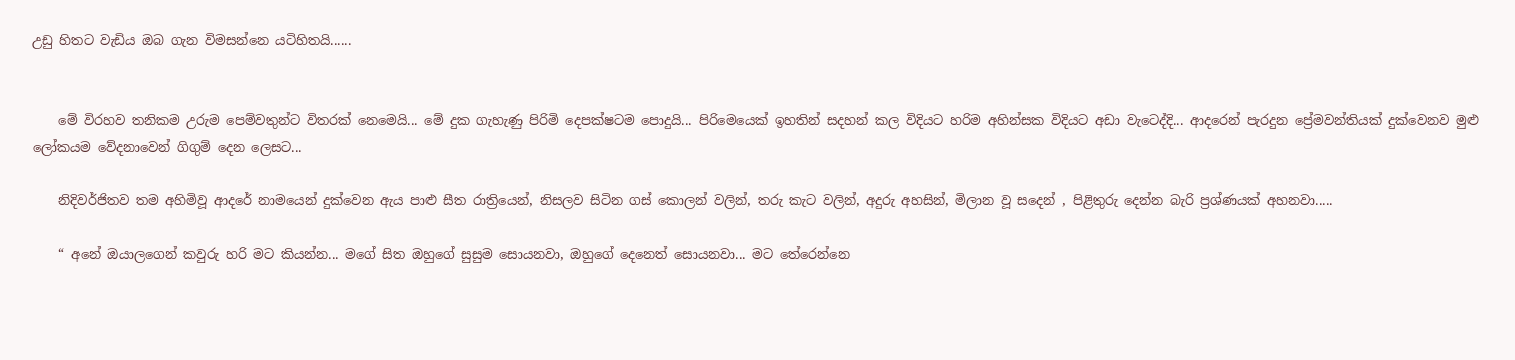උඩු හිතට වැඩිය ඔබ ගැන විමසන්නෙ යටිහිතයි......


    මේ විරහව තනිකම උරුම පෙම්වතුන්ට විතරක් නෙමෙයි... මේ දුක ගැහැණු පිරිමි දෙපක්ෂටම පොදුයි... පිරිමෙයෙක් ඉහතින් සදහන් කල විදියට හරිම අහින්සක විදියට අඩා වැටෙද්දි... ආදරෙන් පැරදුන ප්‍රේමවන්තියක් දුක්වෙනව මුළු ලෝකයම වේදනාවෙන් ගිගුම් දෙන ලෙසට...

    නිදිවර්ජිතව තම අහිමිවූ ආදරේ නාමයෙන් දුක්වෙන ඇය පාළු සීත රාත්‍රියෙන්, නිසලව සිටින ගස් කොලන් වලින්, තරු කැට වලින්, අදුරු අහසින්, මිලාන වූ සදෙන් , පිළිතුරු දෙන්න බැරි ප්‍රශ්ණයක් අහනවා.....

    “ අනේ ඔයාලගෙන් කවුරු හරි මට කියන්න... මගේ සිත ඔහුගේ සුසුම සොයනවා, ඔහුගේ දෙනෙත් සොයනවා... මට තේරෙන්නෙ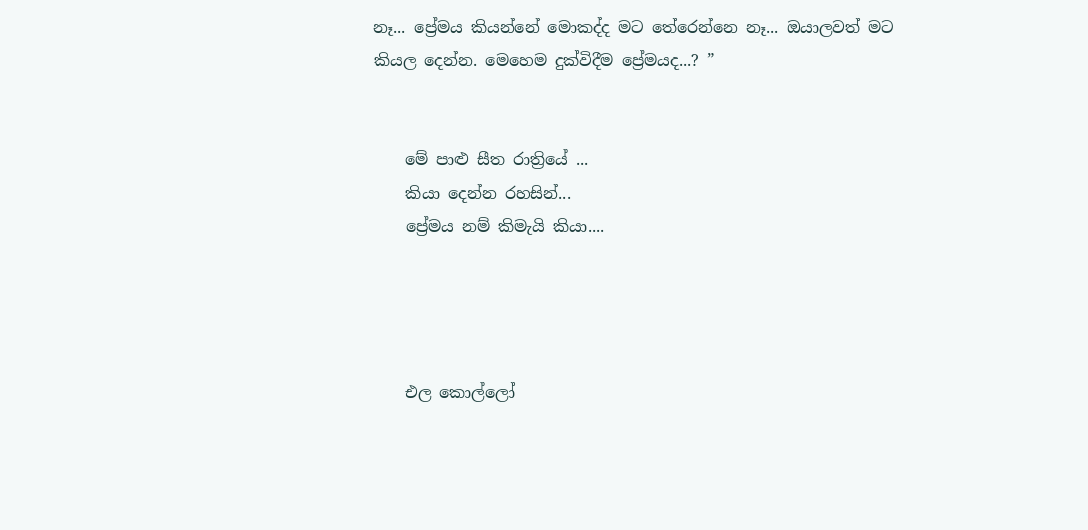නෑ... ප්‍රේමය කියන්නේ මොකද්ද මට තේරෙන්නෙ නෑ... ඔයාලවත් මට කියල දෙන්න. මෙහෙම දුක්විදීම ප්‍රේමයද...? ”


    මේ පාළු සීත රාත්‍රියේ ...
    කියා දෙන්න රහසින්...
    ප්‍රේමය නම් කිමැයි කියා....




    එල කොල්ලෝ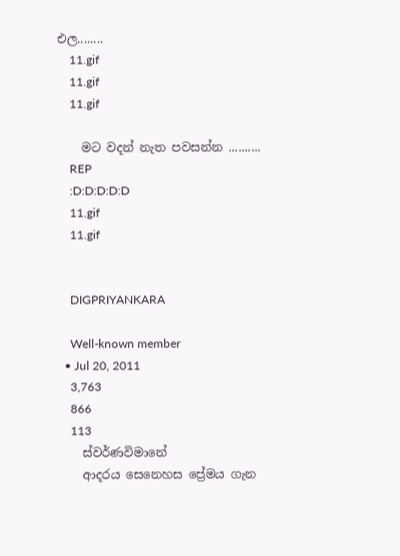එල........
    11.gif
    11.gif
    11.gif

    මට වදන් නැත පවසන්න ..........
    REP
    :D:D:D:D:D
    11.gif
    11.gif


    DIGPRIYANKARA

    Well-known member
  • Jul 20, 2011
    3,763
    866
    113
    ස්වර්ණවිමානේ
    ආදරය සෙනෙහස ප්‍රේමය ගැන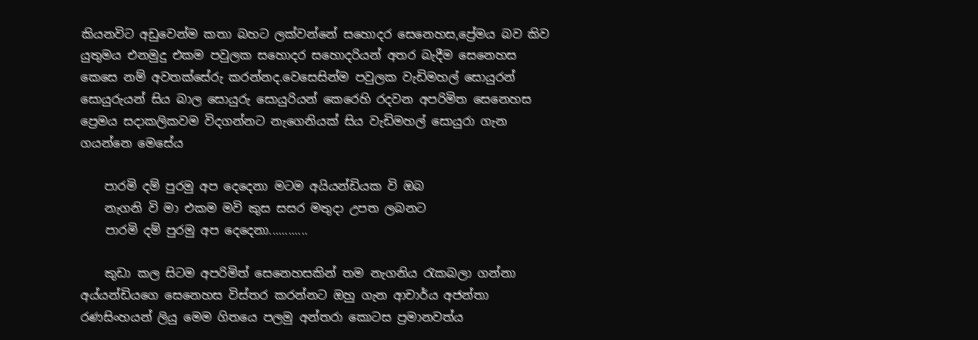කියනවිට අඩුවෙන්ම කතා බහට ලක්වන්නේ සහොදර සෙනෙහස,ප්‍රේමය බව කිව යුතුමය එනමුදු එකම පවුලක සහොදර සහොදරියන් අතර බැදීම සෙනෙහස කෙසෙ නම් අවතක්සේරු කරන්නද.වෙසෙසින්ම පවුලක වැඩිමහල් සොයුරන් සොයුරුයන් සිය බාල සොයුරු සොයුරියන් කෙරෙහි රදවන අපරිමිත සෙනෙහස ප්‍රෙමය සදාකලිකවම විදගන්නට නැගෙනියක් සිය වැඩිමහල් සොයුරා ගැන ගයන්නෙ මෙසේය

    පාරමි දම් පුරමු අප දෙදෙනා මටම අයියන්ඩියක වි ඔබ
    නැගනි වි මා එකම මවි කුස සසර මතුදා උපත ලබනට
    පාරමි දම් පුරමු අප දෙදෙනා............

    කුඩා කල සිටම අපරිමිත් සෙනෙහසකින් තම නැගනිය රැකබලා ගන්නා අය්යන්ඩියගෙ සෙනෙහස විස්තර කරන්නට ඔහු ගැන ආචාර්ය අජන්තා රණසිංහයන් ලියු මෙම ගිතයෙ පලමු අන්තරා කොටස ප්‍රමානවත්ය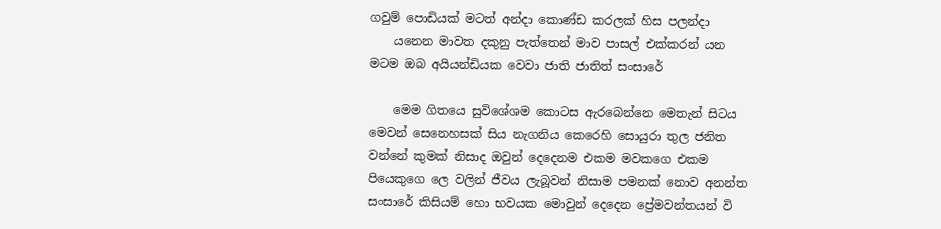ගවුම් පොඩියක් මටත් අන්දා කොණ්ඩ කරලක් හිස පලන්දා
    යනෙන මාවත දකුනු පැත්තෙන් මාව පාසල් එක්කරන් යන මටම ඔබ අයියන්ඩියක වෙවා ජාති ජාතිත් සංසාරේ

    මෙම ගිතයෙ සුවිශේශම කොටස ඇරබෙන්නෙ මෙතැන් සිටය මෙවන් සෙනෙහසක් සිය නැගනිය කෙරෙහි සොයුරා තුල ජනිත වන්නේ කුමක් නිසාද ඔවුන් දෙදෙනම එකම මවකගෙ එකම පියෙකුගෙ ලෙ වලින් ජීවය ලැබූවන් නිසාම පමනක් නොව අනන්ත සංසාරේ කිසියම් හො භවයක මොවුන් දෙදෙන ප්‍රේමවන්තයන් වි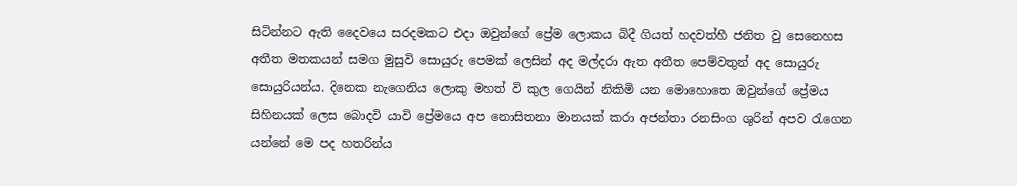සිටින්නට ඇති දෛවයෙ සරදමකට එදා ඔවුන්ගේ ප්‍රේම ලොකය බිදී ගියත් හදවත්හී ජනිත වු සෙනෙහස අතීත මතකයන් සමග මුසුවි සොයුරු පෙමක් ලෙසින් අද මල්දරා ඇත අතීත පෙම්වතුන් අද සොයුරු සොයුරියන්ය. දිනෙක නැගෙනිය ලොකු මහත් වි කුල ගෙයින් නිකිමි යන මොහොතෙ ඔවුන්ගේ ප්‍රේමය සිහිනයක් ලෙස බොදවි යාවි ප්‍රේමයෙ අප නොසිතනා මානයක් කරා අජන්තා රනසිංග ශුරින් අපව රැගෙන යන්නේ මෙ පද හතරින්ය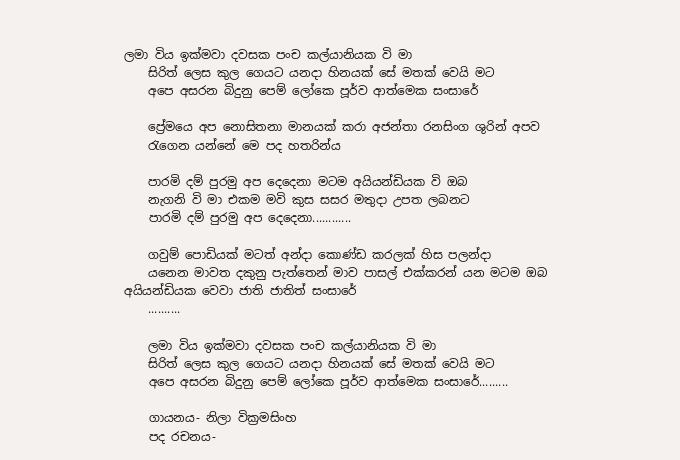ලමා විය ඉක්මවා දවසක පංච කල්යානියක වි මා
    සිරිත් ලෙස කුල ගෙයට යනදා හිනයක් සේ මතක් වෙයි මට
    අපෙ අසරන බිදුනු පෙම් ලෝකෙ පූර්ව ආත්මෙක සංසාරේ

    ප්‍රේමයෙ අප නොසිතනා මානයක් කරා අජන්තා රනසිංග ශුරින් අපව
    රැගෙන යන්නේ මෙ පද හතරින්ය

    පාරමි දම් පුරමු අප දෙදෙනා මටම අයියන්ඩියක වි ඔබ
    නැගනි වි මා එකම මවි කුස සසර මතුදා උපත ලබනට
    පාරමි දම් පුරමු අප දෙදෙනා............

    ගවුම් පොඩියක් මටත් අන්දා කොණ්ඩ කරලක් හිස පලන්දා
    යනෙන මාවත දකුනු පැත්තෙන් මාව පාසල් එක්කරන් යන මටම ඔබ අයියන්ඩියක වෙවා ජාති ජාතිත් සංසාරේ
    ..........

    ලමා විය ඉක්මවා දවසක පංච කල්යානියක වි මා
    සිරිත් ලෙස කුල ගෙයට යනදා හිනයක් සේ මතක් වෙයි මට
    අපෙ අසරන බිදුනු පෙම් ලෝකෙ පූර්ව ආත්මෙක සංසාරේ.........

    ගායනය- නිලා වික්‍රමසිංහ
    පද රචනය-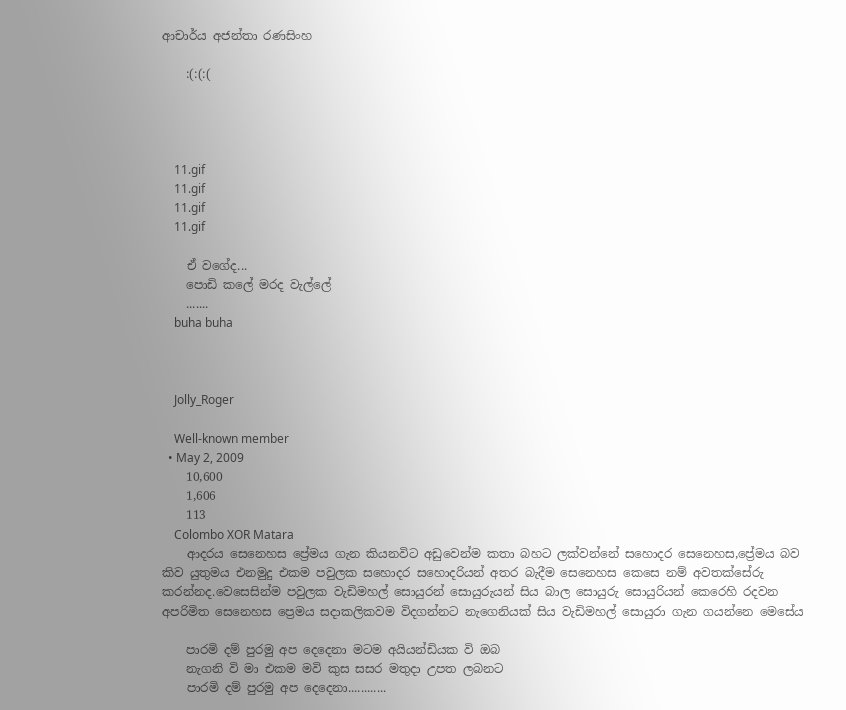ආචාර්ය අජන්තා රණසිංහ

    :(:(:(




    11.gif
    11.gif
    11.gif
    11.gif

    ඒ වගේද...
    පොඩි කලේ මරද වැල්ලේ
    .......
    buha buha



    Jolly_Roger

    Well-known member
  • May 2, 2009
    10,600
    1,606
    113
    Colombo XOR Matara
    ආදරය සෙනෙහස ප්‍රේමය ගැන කියනවිට අඩුවෙන්ම කතා බහට ලක්වන්නේ සහොදර සෙනෙහස,ප්‍රේමය බව කිව යුතුමය එනමුදු එකම පවුලක සහොදර සහොදරියන් අතර බැදීම සෙනෙහස කෙසෙ නම් අවතක්සේරු කරන්නද.වෙසෙසින්ම පවුලක වැඩිමහල් සොයුරන් සොයුරුයන් සිය බාල සොයුරු සොයුරියන් කෙරෙහි රදවන අපරිමිත සෙනෙහස ප්‍රෙමය සදාකලිකවම විදගන්නට නැගෙනියක් සිය වැඩිමහල් සොයුරා ගැන ගයන්නෙ මෙසේය

    පාරමි දම් පුරමු අප දෙදෙනා මටම අයියන්ඩියක වි ඔබ
    නැගනි වි මා එකම මවි කුස සසර මතුදා උපත ලබනට
    පාරමි දම් පුරමු අප දෙදෙනා............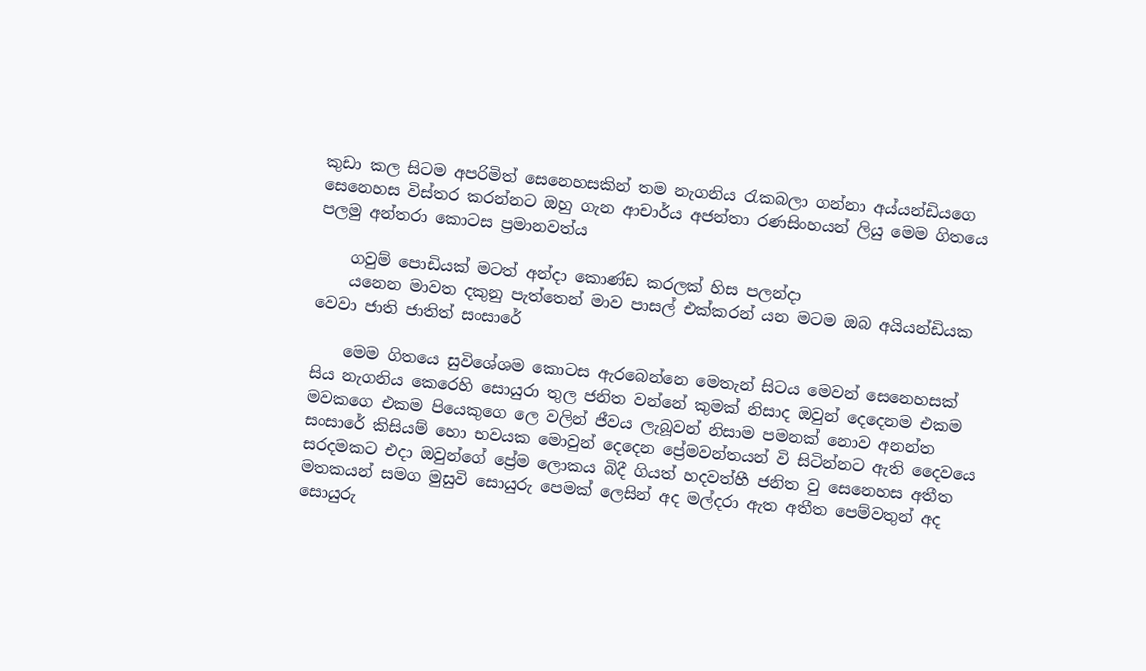කුඩා කල සිටම අපරිමිත් සෙනෙහසකින් තම නැගනිය රැකබලා ගන්නා අය්යන්ඩියගෙ සෙනෙහස විස්තර කරන්නට ඔහු ගැන ආචාර්ය අජන්තා රණසිංහයන් ලියු මෙම ගිතයෙ පලමු අන්තරා කොටස ප්‍රමානවත්ය

    ගවුම් පොඩියක් මටත් අන්දා කොණ්ඩ කරලක් හිස පලන්දා
    යනෙන මාවත දකුනු පැත්තෙන් මාව පාසල් එක්කරන් යන මටම ඔබ අයියන්ඩියක වෙවා ජාති ජාතිත් සංසාරේ

    මෙම ගිතයෙ සුවිශේශම කොටස ඇරබෙන්නෙ මෙතැන් සිටය මෙවන් සෙනෙහසක් සිය නැගනිය කෙරෙහි සොයුරා තුල ජනිත වන්නේ කුමක් නිසාද ඔවුන් දෙදෙනම එකම මවකගෙ එකම පියෙකුගෙ ලෙ වලින් ජීවය ලැබූවන් නිසාම පමනක් නොව අනන්ත සංසාරේ කිසියම් හො භවයක මොවුන් දෙදෙන ප්‍රේමවන්තයන් වි සිටින්නට ඇති දෛවයෙ සරදමකට එදා ඔවුන්ගේ ප්‍රේම ලොකය බිදී ගියත් හදවත්හී ජනිත වු සෙනෙහස අතීත මතකයන් සමග මුසුවි සොයුරු පෙමක් ලෙසින් අද මල්දරා ඇත අතීත පෙම්වතුන් අද සොයුරු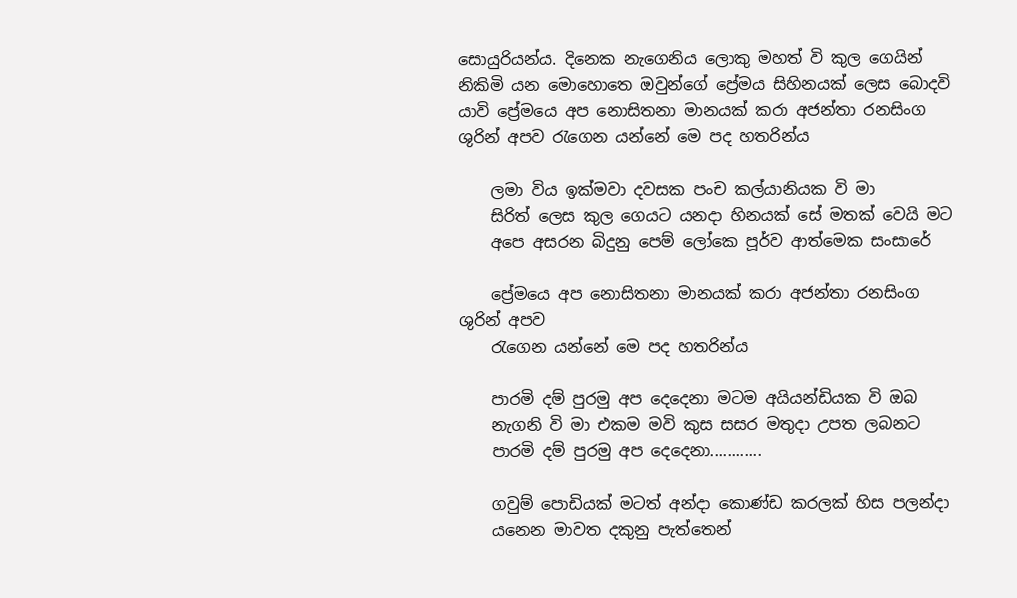සොයුරියන්ය. දිනෙක නැගෙනිය ලොකු මහත් වි කුල ගෙයින් නිකිමි යන මොහොතෙ ඔවුන්ගේ ප්‍රේමය සිහිනයක් ලෙස බොදවි යාවි ප්‍රේමයෙ අප නොසිතනා මානයක් කරා අජන්තා රනසිංග ශුරින් අපව රැගෙන යන්නේ මෙ පද හතරින්ය

    ලමා විය ඉක්මවා දවසක පංච කල්යානියක වි මා
    සිරිත් ලෙස කුල ගෙයට යනදා හිනයක් සේ මතක් වෙයි මට
    අපෙ අසරන බිදුනු පෙම් ලෝකෙ පූර්ව ආත්මෙක සංසාරේ

    ප්‍රේමයෙ අප නොසිතනා මානයක් කරා අජන්තා රනසිංග ශුරින් අපව
    රැගෙන යන්නේ මෙ පද හතරින්ය

    පාරමි දම් පුරමු අප දෙදෙනා මටම අයියන්ඩියක වි ඔබ
    නැගනි වි මා එකම මවි කුස සසර මතුදා උපත ලබනට
    පාරමි දම් පුරමු අප දෙදෙනා............

    ගවුම් පොඩියක් මටත් අන්දා කොණ්ඩ කරලක් හිස පලන්දා
    යනෙන මාවත දකුනු පැත්තෙන්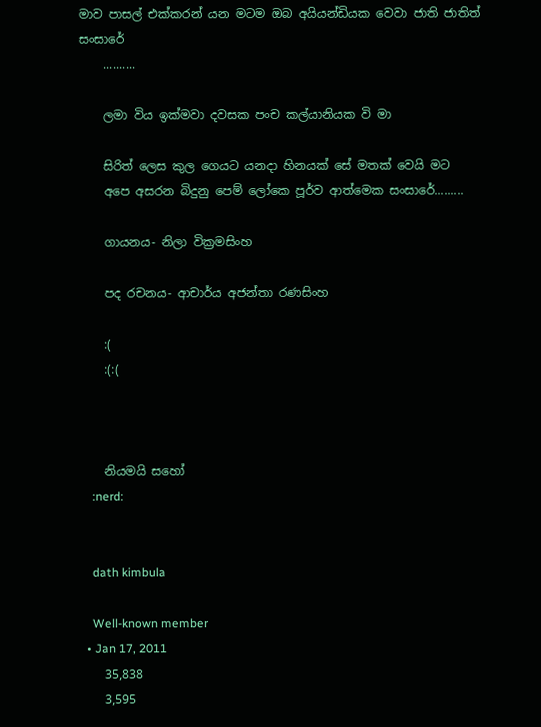මාව පාසල් එක්කරන් යන මටම ඔබ අයියන්ඩියක වෙවා ජාති ජාතිත් සංසාරේ
    ..........

    ලමා විය ඉක්මවා දවසක පංච කල්යානියක වි මා

    සිරිත් ලෙස කුල ගෙයට යනදා හිනයක් සේ මතක් වෙයි මට
    අපෙ අසරන බිදුනු පෙම් ලෝකෙ පූර්ව ආත්මෙක සංසාරේ.........

    ගායනය- නිලා වික්‍රමසිංහ

    පද රචනය- ආචාර්ය අජන්තා රණසිංහ

    :(
    :(:(



    නියමයි සහෝ
    :nerd:


    dath kimbula

    Well-known member
  • Jan 17, 2011
    35,838
    3,595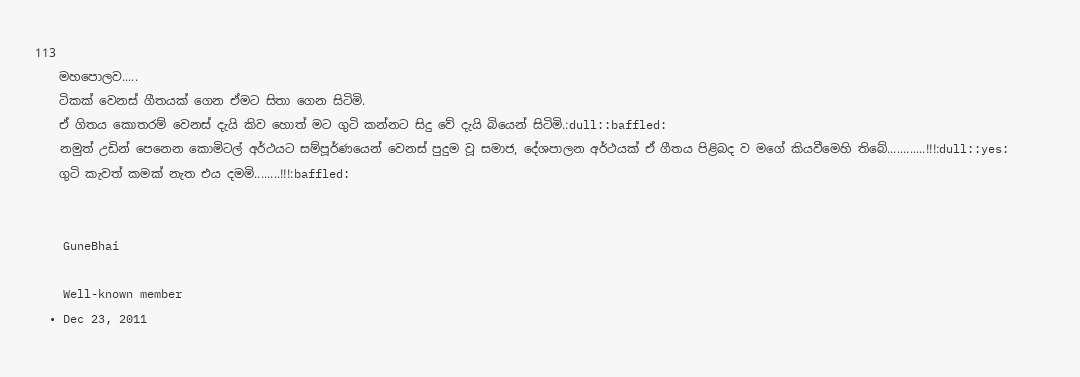113
    මහපොලව.....
    ටිකක් ‍වෙනස් ගීතයක් ගෙන ඒමට සිතා ගෙන සිටිමි.
    ඒ ගිතය කොතරම් වෙනස් දැයි කිව හොත් මට ගුටි කන්නට සිදු වේ දැයි බියෙන් සිටිමි.:dull::baffled:
    නමුත් උඩින් පෙනෙන කොමිටල් අර්ථයට සම්පූර්ණයෙන් වෙනස් පුදුම වූ සමාජ, දේශපාලන අර්ථයක් ඒ ගීතය පිළිබද ව මගේ කියවීමෙහි තිබේ............!!!:dull::yes:
    ගුටි කැවත් කමක් නැත එය දමමි........!!!:baffled:


    GuneBhai

    Well-known member
  • Dec 23, 2011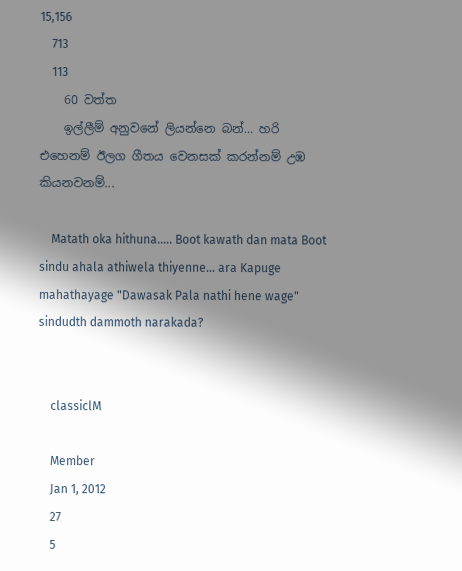15,156
    713
    113
    60 වත්ත
    ඉල්ලීම් අනුවනේ ලියන්නෙ බන්... හරි එහෙනම් ඊලග ගීතය වෙනසක් කරන්නම් උඹ කියනවනම්...

    Matath oka hithuna..... Boot kawath dan mata Boot sindu ahala athiwela thiyenne... ara Kapuge mahathayage "Dawasak Pala nathi hene wage" sindudth dammoth narakada?


    classiclM

    Member
    Jan 1, 2012
    27
    5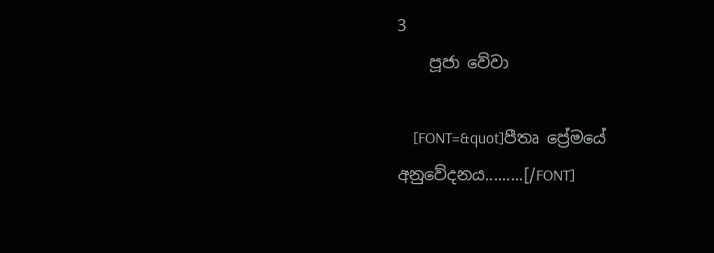3
    පූජා වේවා

    [FONT=&quot]පීතෘ ප්‍රේමයේ අනුවේදනය.........[/FONT]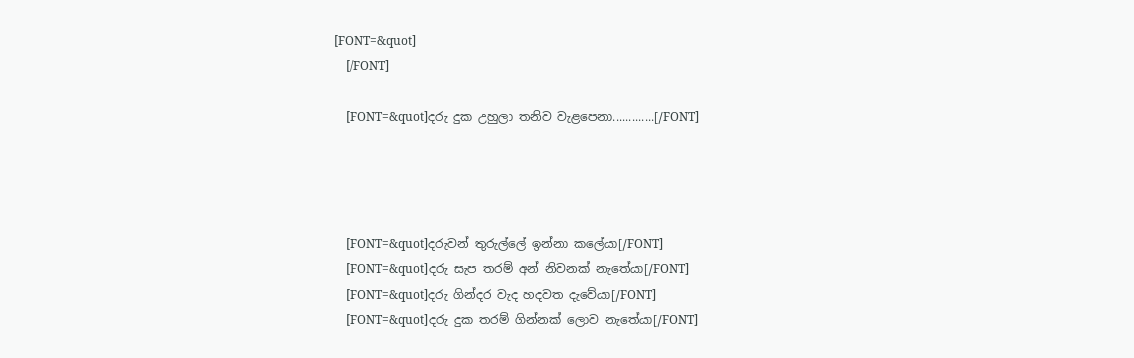[FONT=&quot]
    [/FONT]

    [FONT=&quot]දරු දුක උහුලා තනිව වැළපෙනා.............[/FONT]




    [FONT=&quot]දරුවන් තුරුල්ලේ ඉන්නා ක‍ලේයා[/FONT]
    [FONT=&quot]දරු සැප තරම් අන් නිවනක් නැතේයා[/FONT]
    [FONT=&quot]දරු ගින්දර වැද හදවත දැවේයා[/FONT]
    [FONT=&quot]දරු දුක තරම් ගින්නක් ලොව නැතේයා[/FONT]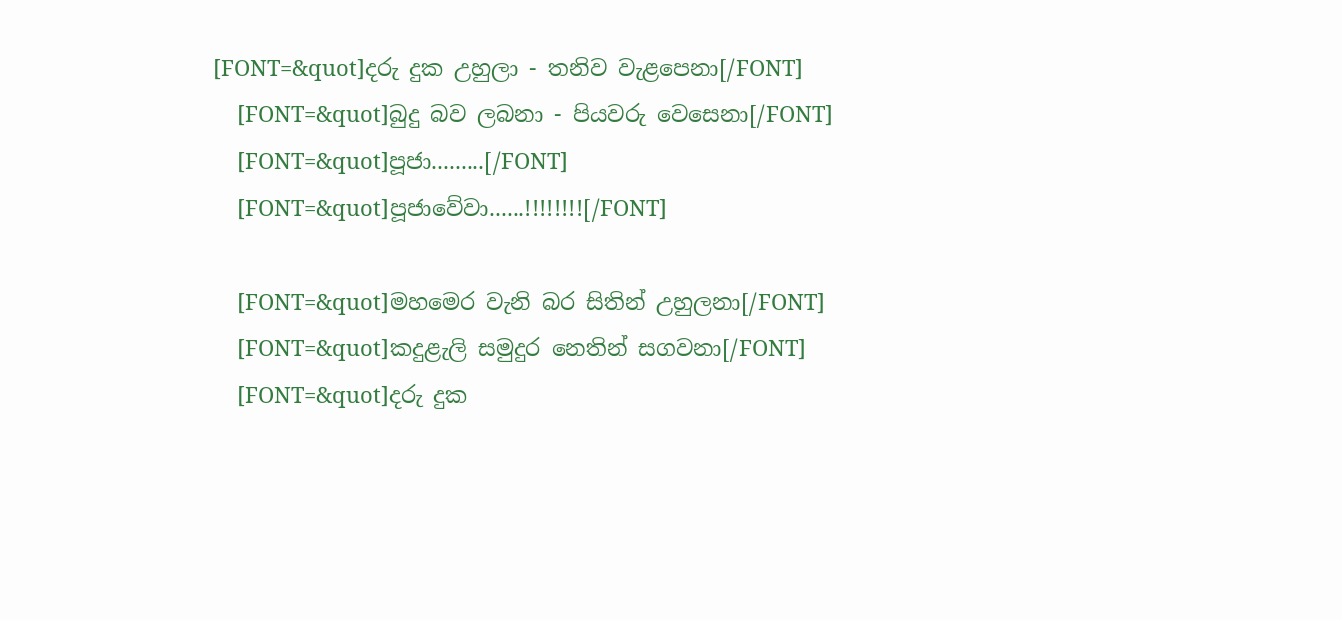[FONT=&quot]දරු දුක උහුලා - තනිව වැළපෙනා[/FONT]
    [FONT=&quot]බුදු බව ලබනා - පියවරු වෙසෙනා[/FONT]
    [FONT=&quot]පූජා.........[/FONT]
    [FONT=&quot]පූජාවේවා......!!!!!!!![/FONT]

    [FONT=&quot]මහමෙර වැනි බර සිතින් උහුලනා[/FONT]
    [FONT=&quot]කදුළැලි සමුදුර නෙතින් සගවනා[/FONT]
    [FONT=&quot]දරු දුක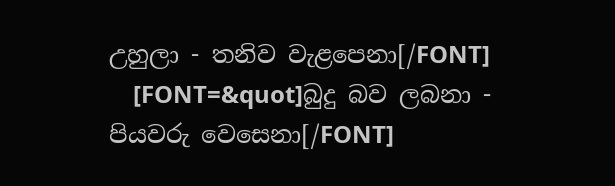උහුලා - තනිව වැළපෙනා[/FONT]
    [FONT=&quot]බුදු බව ලබනා - පියවරු වෙසෙනා[/FONT]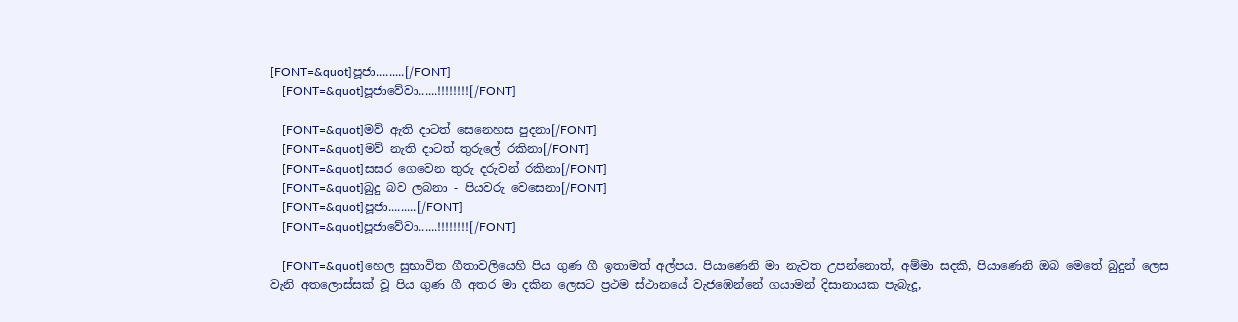[FONT=&quot]පූජා.........[/FONT]
    [FONT=&quot]පූජාවේවා......!!!!!!!![/FONT]

    [FONT=&quot]මව් ඇති දාටත් සෙනෙහස පුදනා[/FONT]
    [FONT=&quot]මව් නැති දාටත් තුරුලේ රකිනා[/FONT]
    [FONT=&quot]සසර ගෙවෙන තුරු දරුවන් රකිනා[/FONT]
    [FONT=&quot]බුදු බව ලබනා - පියවරු වෙසෙනා[/FONT]
    [FONT=&quot]පූජා.........[/FONT]
    [FONT=&quot]පූජාවේවා......!!!!!!!![/FONT]

    [FONT=&quot]හෙල සුභාවිත ගීතාවලියෙහි පිය ගුණ ගී ඉතාමත් අල්පය. පියාණෙනි මා නැවත උපන්නොත්, අම්මා සදකි, පියාණෙනි ඔබ මෙතේ බුදුන් ලෙස වැනි අතලොස්සක් වූ පිය ගුණ ගී අතර මා දකින ලෙසට ප්‍රථම ස්ථානයේ වැජඹෙන්නේ ගයාමන් දිසානායක පැබැදූ,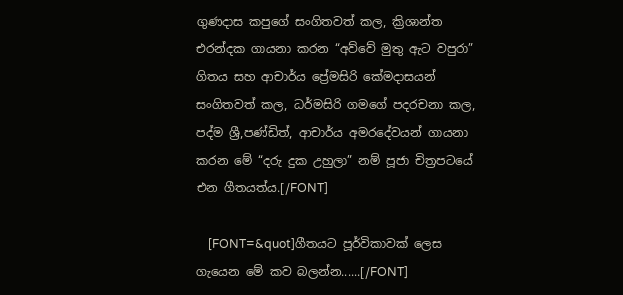ගුණදාස කපුගේ සංගිතවත් කල, ක්‍රිශාන්ත එරන්දක ගායනා කරන “අව්වේ මුතු ඇට වපුරා” ගිතය සහ ආචාර්ය ප්‍රේමසිරි කේමදාසයන් සංගිතවත් කල, ධර්මසිරි ගමගේ පදරචනා කල, පද්ම ශ්‍රී,පණ්ඩිත්, ආචාර්ය අමරදේවයන් ගායනා කරන මේ “දරු දුක උහුලා” නම් පූජා චිත්‍රපටයේ එන ගීතයත්ය.[/FONT]

    [FONT=&quot]ගීතයට පූර්විකාවක් ලෙස ගැයෙන මේ කව බලන්න......[/FONT]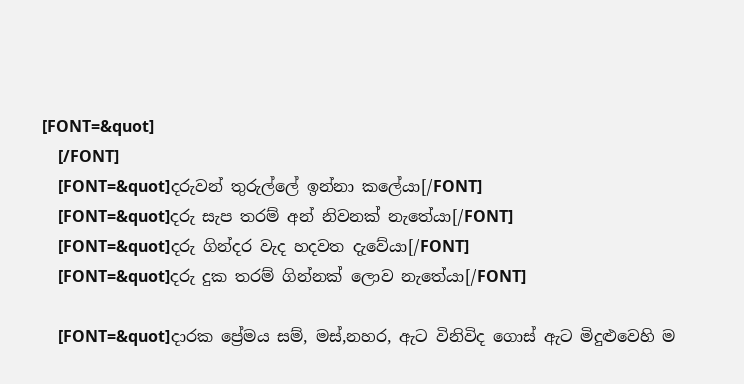[FONT=&quot]
    [/FONT]
    [FONT=&quot]දරුවන් තුරුල්ලේ ඉන්නා ක‍ලේයා[/FONT]
    [FONT=&quot]දරු සැප තරම් අන් නිවනක් නැතේයා[/FONT]
    [FONT=&quot]දරු ගින්දර වැද හදවත දැවේයා[/FONT]
    [FONT=&quot]දරු දුක තරම් ගින්නක් ලොව නැතේයා[/FONT]

    [FONT=&quot]දාරක ප්‍රේමය සම්, මස්,නහර, ඇට විනිවිද ගොස් ඇට මිදුළුවෙහි ම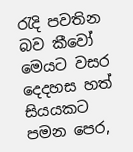රැදි පවතින බව කීවෝ මෙයට වසර දෙදහස හත් සියයකට පමන පෙර,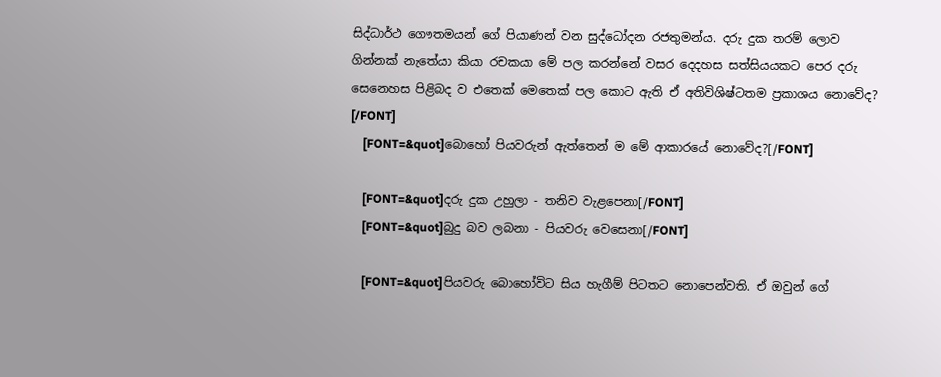සිද්ධාර්ථ ගෞතමයන් ගේ පියාණන් වන සුද්ධෝදන රජතුමන්ය. දරු දුක තරම් ලොව ගින්නක් නැතේයා කියා රචකයා මේ පල කරන්නේ වසර දෙදහස සත්සියයකට පෙර දරු සෙනෙහස පිළිබද ව එතෙක් මෙතෙක් පල කොට ඇති ඒ අතිවිශිෂ්ටතම ප්‍රකාශය නොවේද? [/FONT]
    [FONT=&quot]බොහෝ පියවරුන් ඇත්තෙන් ම මේ ආකාරයේ නොවේද?[/FONT]

    [FONT=&quot]දරු දුක උහුලා - තනිව වැළපෙනා[/FONT]
    [FONT=&quot]බුදු බව ලබනා - පියවරු වෙසෙනා[/FONT]

    [FONT=&quot]පියවරු බොහෝවිට සිය හැගීම් පිටතට නොපෙන්වති. ඒ ඔවුන් ගේ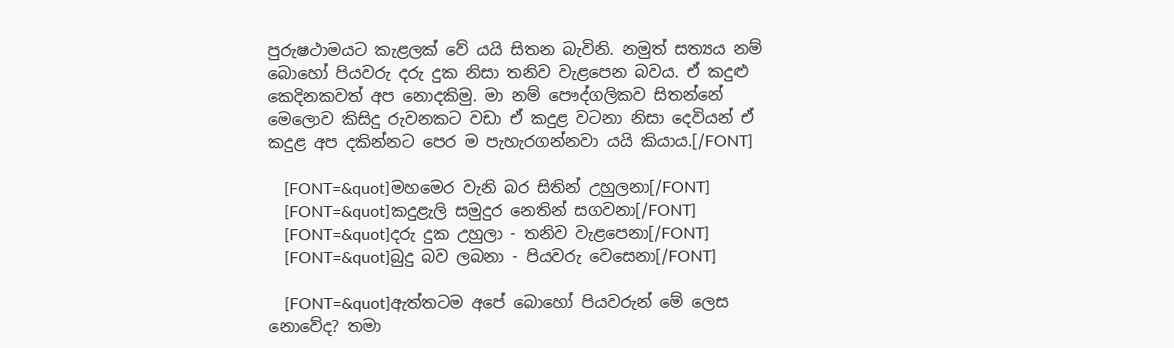පුරුෂථාමයට කැළලක් වේ යයි සිතන බැවිනි. නමුත් සත්‍යය නම් බොහෝ පියවරු දරු දුක නිසා තනිව වැළපෙන බවය. ඒ කදුළු කෙදිනකවත් අප නොදකිමු. මා නම් පෞද්ගලිකව සිතන්නේ මෙලොව කිසිදු රුවනකට වඩා ඒ කදුළ වටනා නිසා දෙවියන් ඒ කදුළ අප දකින්නට පෙර ම පැහැරගන්නවා යයි කියාය.[/FONT]

    [FONT=&quot]මහමෙර වැනි බර සිතින් උහුලනා[/FONT]
    [FONT=&quot]කදුළැලි සමුදුර නෙතින් සගවනා[/FONT]
    [FONT=&quot]දරු දුක උහුලා - තනිව වැළපෙනා[/FONT]
    [FONT=&quot]බුදු බව ලබනා - පියවරු වෙසෙනා[/FONT]

    [FONT=&quot]ඇත්තටම අපේ බොහෝ පියවරුන් මේ ලෙස නොවේද? තමා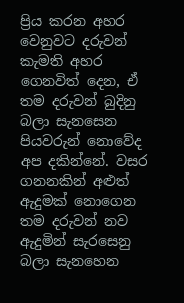ප්‍රිය කරන අහර වෙනුවට දරුවන් කැමති අහර ගෙනවිත් දෙන, ඒ තම දරුවන් බුදිනු බලා සැනසෙන පියවරුන් නොවේද අප දකින්නේ. වසර ගනනකින් අළුත් ඇදුමක් නොගෙන තම දරුවන් නව ඇදුමින් සැරසෙනු බලා සැනහෙන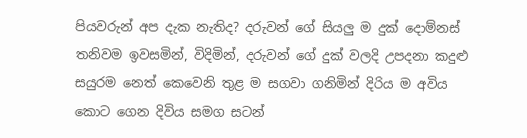පියවරුන් අප දැක නැතිද? දරුවන් ගේ සියලු ම දුක් දොම්නස් තනිවම ඉවසමින්, විදිමින්, දරුවන් ගේ දුක් වලදි උපදනා කදුළු සයුරම නෙත් කෙවෙනි තුළ ම සගවා ගනිමින් දිරිය ම අවිය කොට ගෙන දිවිය සමග සටන්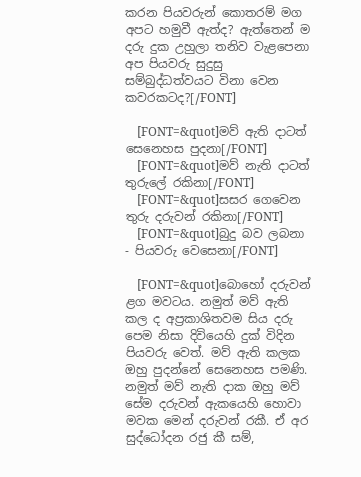කරන පියවරුන් කොතරම් මග අපට හමුවී ඇත්ද? ඇත්තෙන් ම දරු දුක උහුලා තනිව වැළපෙනා අප පියවරු සුදුසු සම්බුද්ධත්වයට විනා වෙන කවරකටද?[/FONT]

    [FONT=&quot]මව් ඇති දාටත් සෙනෙහස පුදනා[/FONT]
    [FONT=&quot]මව් නැති දාටත් තුරුලේ රකිනා[/FONT]
    [FONT=&quot]සසර ගෙවෙන තුරු දරුවන් රකිනා[/FONT]
    [FONT=&quot]බුදු බව ලබනා - පියවරු වෙසෙනා[/FONT]

    [FONT=&quot]බොහෝ දරුවන් ළග මවටය. නමුත් මව් ඇති කල ද අප්‍රකාශිතවම සිය දරු පෙම නිසා දිවියෙහි දුක් විදින පියවරු වෙත්. මව් ඇති කලක ඔහු පුදන්නේ සෙනෙහස පමණි. නමුත් මව් නැති දාක ඔහු මව් සේම දරුවන් ඇකයෙහි හොවා මවක මෙන් දරුවන් රකී. ඒ අර සුද්ධෝදන රජු කී සම්,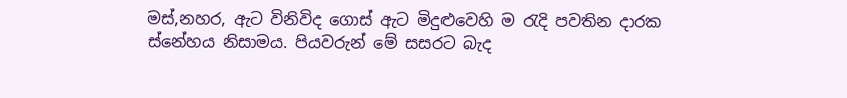මස්,නහර, ඇට විනිවිද ගොස් ඇට මිදුළුවෙහි ම රැදි පවතින දාරක ස්නේහය නිසාමය. පියවරුන් මේ සසරට බැද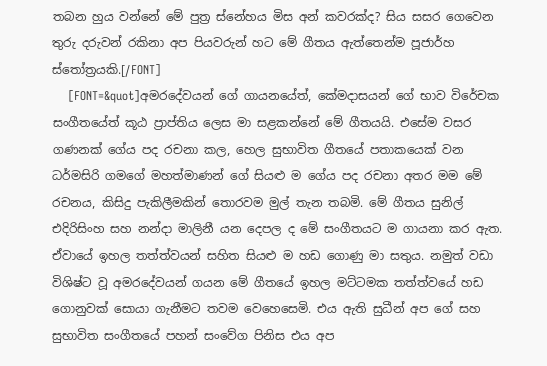තබන හුය වන්නේ මේ පුත්‍ර ස්නේහය මිස අන් කවරක්ද? සිය සසර ගෙවෙන තුරු දරුවන් රකිනා අප පියවරුන් හට මේ ගීතය ඇත්තෙන්ම පූජාර්හ ස්තෝත්‍රයකි.[/FONT]
    [FONT=&quot]අමරදේවයන් ගේ ගායනයේත්, කේමදාසයන් ගේ භාව විරේචක සංගීතයේත් කූඨ ප්‍රාප්තිය ලෙස මා සළකන්නේ මේ ගීතයයි. එසේම වසර ගණනක් ගේය පද රචනා කල, හෙල සුභාවිත ගීතයේ පතාකයෙක් වන ධර්මසිරි ගමගේ මහත්මාණන් ගේ සියළු ම ගේය පද රචනා අතර මම මේ රචනය, කිසිදු පැකිලීමකින් තොරවම මුල් තැන තබමි. මේ ගීතය සුනිල් එදිරිසිංහ සහ නන්දා මාලිනී යන දෙපල ද මේ සංගීතයට ම ගායනා කර ඇත. ඒවායේ ඉහල තත්ත්වයන් සහිත සියළු ම හඩ ගොණු මා සතුය. නමුත් වඩා විශිෂ්ට වූ අමරදේවයන් ගයන මේ ගීතයේ ඉහල මට්ටමක තත්ත්වයේ හඩ ගොනුවක් සොයා ගැනීමට තවම වෙහෙසෙමි. එය ඇති සුධීන් අප ගේ සහ සුභාවිත සංගීතයේ පහන් සංවේග පිනිස එය අප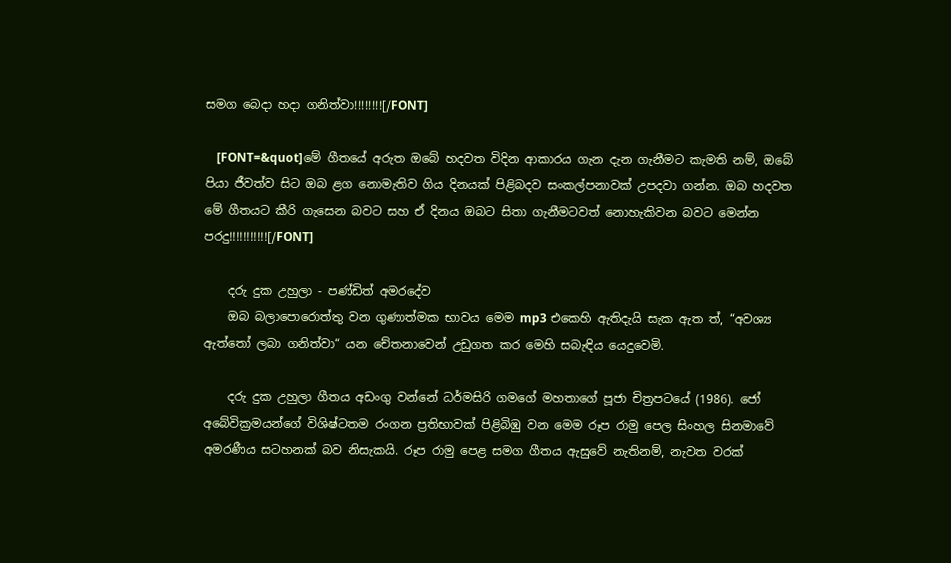සමග බෙදා හදා ගනිත්වා!!!!!!!![/FONT]

    [FONT=&quot]මේ ගීතයේ අරුත ඔබේ හදවත විදින ආකාරය ගැන දැන ගැනීමට කැමති නම්, ඔබේ පියා ජීවත්ව සිට ඔබ ළග නොමැතිව ගිය දිනයක් පිළිබදව සංකල්පනාවක් උපදවා ගන්න. ඔබ හදවත මේ ගීතයට කීරි ගැසෙන බවට සහ ඒ දිනය ඔබට සිතා ගැනීමටවත් නොහැකිවන බවට මෙන්න පරදු!!!!!!!!!!![/FONT]

    දරු දුක උහුලා - පණ්ඩිත් අමරදේව
    ඔබ බලාපොරොත්තු වන ගුණාත්මක භාවය මෙම mp3 එකෙහි ඇතිදැයි සැක ඇත ත්, “අවශ්‍ය ඇත්තෝ ලබා ගනිත්වා“ යන චේතනාවෙන් උඩුගත කර මෙහි සබැඳිය යෙදුවෙමි.

    දරු දුක උහුලා ගීතය අඩංගු වන්නේ ධර්මසිරි ගමගේ මහතාගේ පූජා චිත්‍රපටයේ (1986). ජෝ අබේවික්‍රමයන්ගේ විශිෂ්ටතම රංගන ප්‍රතිභාවක් පිළිබිඹු වන මෙම රූප රාමු පෙල සිංහල සිනමාවේ අමරණීය සටහනක් බව නිසැකයි. රූප රාමු පෙළ සමග ගීතය ඇසුවේ නැතිනම්, නැවත වරක්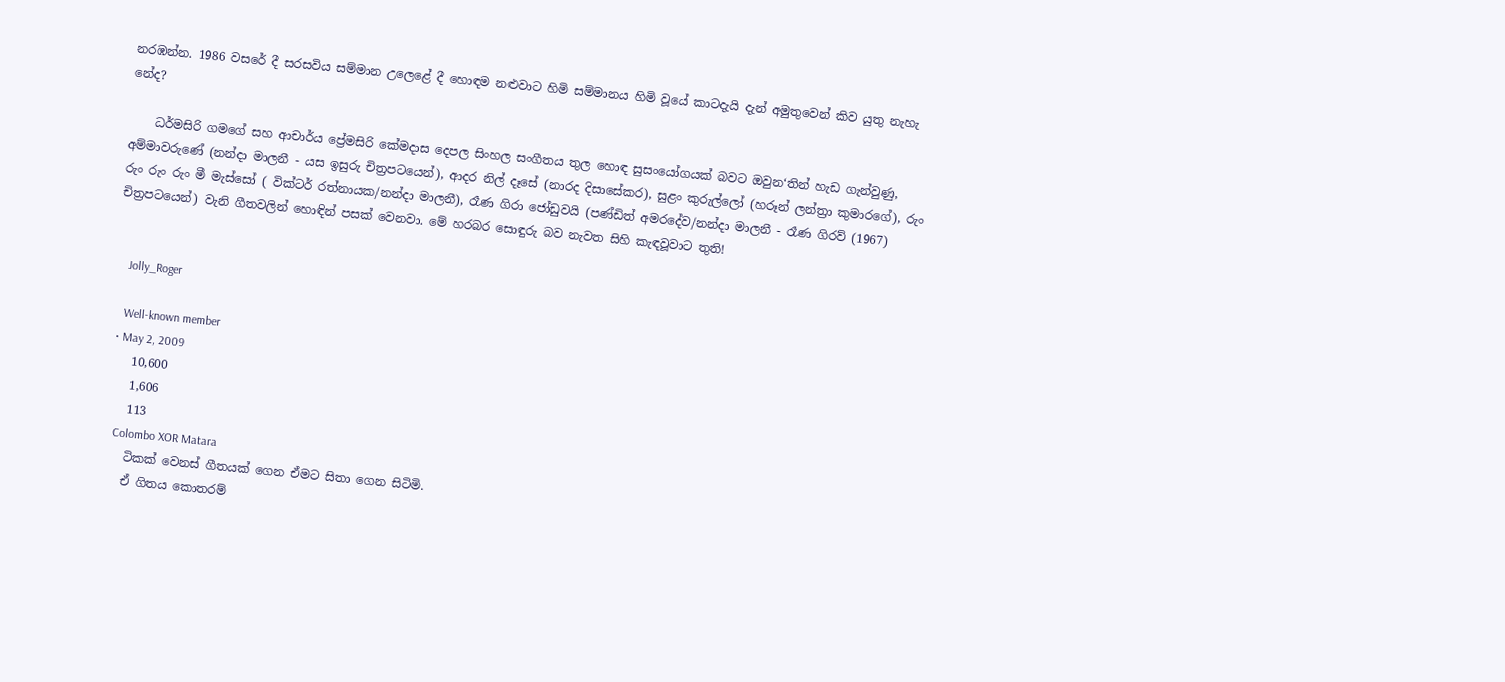නරඹන්න. 1986 වසරේ දී සරසවිය සම්මාන උලෙළේ දී හොඳම නළුවාට හිමි සම්මානය හිමි වූයේ කාටදැයි දැන් අමුතුවෙන් කිව යුතු නැහැ නේද?

    ධර්මසිරි ගමගේ සහ ආචාර්ය ප්‍රේමසිරි කේමදාස දෙපල සිංහල සංගීතය තුල හොඳ සුසංයෝගයක් බවට ඔවුන‘තින් හැඩ ගැන්වුණු, අම්මාවරුණේ (නන්දා මාලනී - යස ඉසුරු චිත්‍රපටයෙන්), ආදර නිල් දෑසේ (නාරද දිසාසේකර), සුළං කුරුල්ලෝ (හරූන් ලන්ත්‍රා කුමාරගේ), රුං රුං රුං රුං මී මැස්සෝ ( වික්ටර් රත්නායක/නන්දා මාලනී), රෑණ ගිරා ජෝඩුවයි (පණ්ඩිත් අමරදේව/නන්දා මාලනී - රෑණ ගිරව් (1967) චිත්‍රපටයෙන්) වැනි ගීතවලින් හොඳින් පසක් වෙනවා. මේ හරබර සොඳුරු බව නැවත සිහි කැඳවූවාට තුති!


    Jolly_Roger

    Well-known member
  • May 2, 2009
    10,600
    1,606
    113
    Colombo XOR Matara
    ටිකක් ‍වෙනස් ගීතයක් ගෙන ඒමට සිතා ගෙන සිටිමි.
    ඒ ගිතය කොතරම්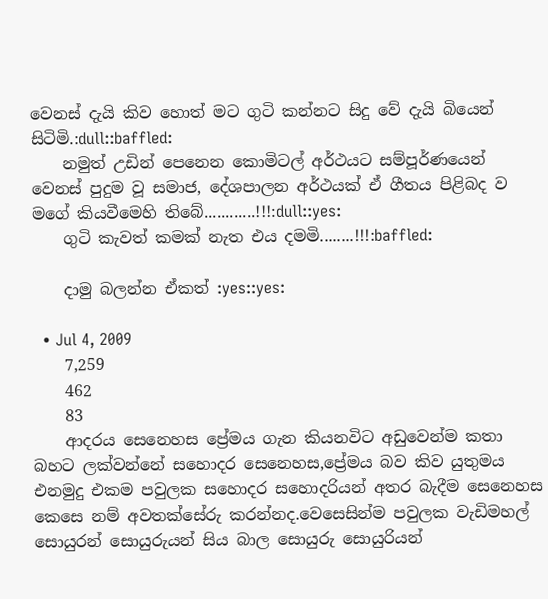වෙනස් දැයි කිව හොත් මට ගුටි කන්නට සිදු වේ දැයි බියෙන් සිටිමි.:dull::baffled:
    නමුත් උඩින් පෙනෙන කොමිටල් අර්ථයට සම්පූර්ණයෙන් වෙනස් පුදුම වූ සමාජ, දේශපාලන අර්ථයක් ඒ ගීතය පිළිබද ව මගේ කියවීමෙහි තිබේ............!!!:dull::yes:
    ගුටි කැවත් කමක් නැත එය දමමි........!!!:baffled:

    දාමු බලන්න ඒකත් :yes::yes:

  • Jul 4, 2009
    7,259
    462
    83
    ආදරය සෙනෙහස ප්‍රේමය ගැන කියනවිට අඩුවෙන්ම කතා බහට ලක්වන්නේ සහොදර සෙනෙහස,ප්‍රේමය බව කිව යුතුමය එනමුදු එකම පවුලක සහොදර සහොදරියන් අතර බැදීම සෙනෙහස කෙසෙ නම් අවතක්සේරු කරන්නද.වෙසෙසින්ම පවුලක වැඩිමහල් සොයුරන් සොයුරුයන් සිය බාල සොයුරු සොයුරියන්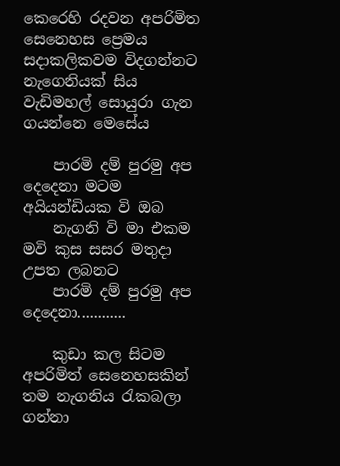කෙරෙහි රදවන අපරිමිත සෙනෙහස ප්‍රෙමය සදාකලිකවම විදගන්නට නැගෙනියක් සිය වැඩිමහල් සොයුරා ගැන ගයන්නෙ මෙසේය

    පාරමි දම් පුරමු අප දෙදෙනා මටම අයියන්ඩියක වි ඔබ
    නැගනි වි මා එකම මවි කුස සසර මතුදා උපත ලබනට
    පාරමි දම් පුරමු අප දෙදෙනා............

    කුඩා කල සිටම අපරිමිත් සෙනෙහසකින් තම නැගනිය රැකබලා ගන්නා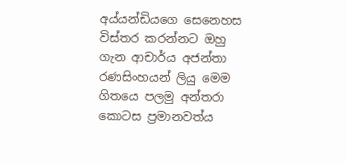අය්යන්ඩියගෙ සෙනෙහස විස්තර කරන්නට ඔහු ගැන ආචාර්ය අජන්තා රණසිංහයන් ලියු මෙම ගිතයෙ පලමු අන්තරා කොටස ප්‍රමානවත්ය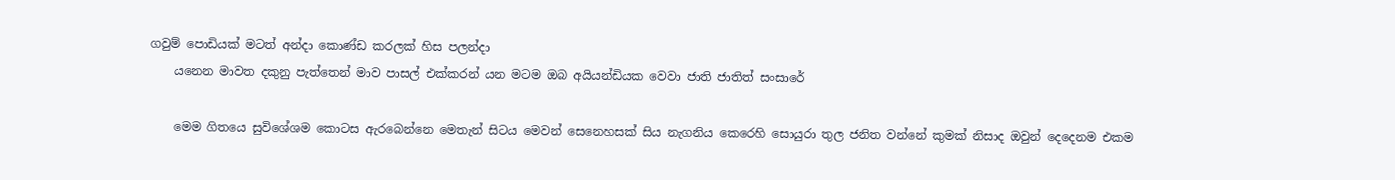ගවුම් පොඩියක් මටත් අන්දා කොණ්ඩ කරලක් හිස පලන්දා
    යනෙන මාවත දකුනු පැත්තෙන් මාව පාසල් එක්කරන් යන මටම ඔබ අයියන්ඩියක වෙවා ජාති ජාතිත් සංසාරේ

    මෙම ගිතයෙ සුවිශේශම කොටස ඇරබෙන්නෙ මෙතැන් සිටය මෙවන් සෙනෙහසක් සිය නැගනිය කෙරෙහි සොයුරා තුල ජනිත වන්නේ කුමක් නිසාද ඔවුන් දෙදෙනම එකම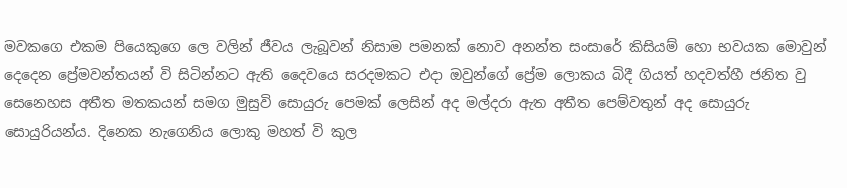මවකගෙ එකම පියෙකුගෙ ලෙ වලින් ජීවය ලැබූවන් නිසාම පමනක් නොව අනන්ත සංසාරේ කිසියම් හො භවයක මොවුන් දෙදෙන ප්‍රේමවන්තයන් වි සිටින්නට ඇති දෛවයෙ සරදමකට එදා ඔවුන්ගේ ප්‍රේම ලොකය බිදී ගියත් හදවත්හී ජනිත වු සෙනෙහස අතීත මතකයන් සමග මුසුවි සොයුරු පෙමක් ලෙසින් අද මල්දරා ඇත අතීත පෙම්වතුන් අද සොයුරු සොයුරියන්ය. දිනෙක නැගෙනිය ලොකු මහත් වි කුල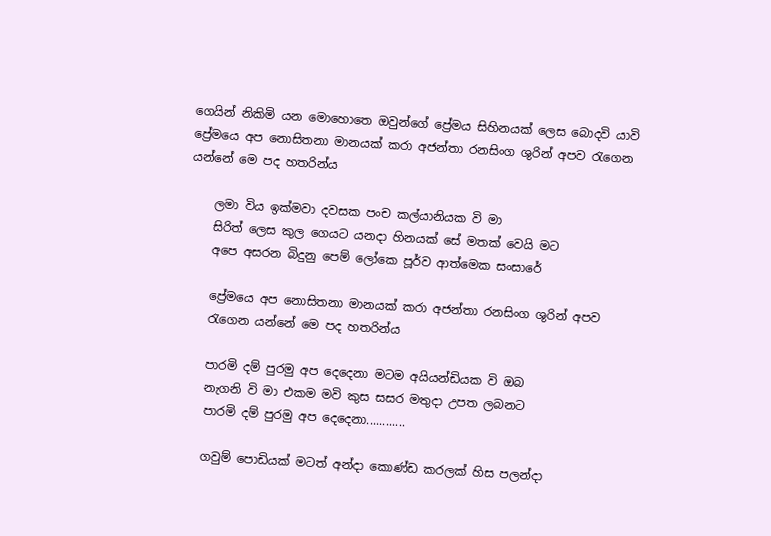ගෙයින් නිකිමි යන මොහොතෙ ඔවුන්ගේ ප්‍රේමය සිහිනයක් ලෙස බොදවි යාවි ප්‍රේමයෙ අප නොසිතනා මානයක් කරා අජන්තා රනසිංග ශුරින් අපව රැගෙන යන්නේ මෙ පද හතරින්ය

    ලමා විය ඉක්මවා දවසක පංච කල්යානියක වි මා
    සිරිත් ලෙස කුල ගෙයට යනදා හිනයක් සේ මතක් වෙයි මට
    අපෙ අසරන බිදුනු පෙම් ලෝකෙ පූර්ව ආත්මෙක සංසාරේ

    ප්‍රේමයෙ අප නොසිතනා මානයක් කරා අජන්තා රනසිංග ශුරින් අපව
    රැගෙන යන්නේ මෙ පද හතරින්ය

    පාරමි දම් පුරමු අප දෙදෙනා මටම අයියන්ඩියක වි ඔබ
    නැගනි වි මා එකම මවි කුස සසර මතුදා උපත ලබනට
    පාරමි දම් පුරමු අප දෙදෙනා............

    ගවුම් පොඩියක් මටත් අන්දා කොණ්ඩ කරලක් හිස පලන්දා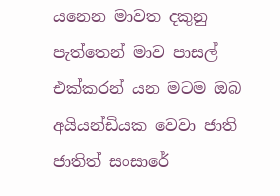යනෙන මාවත දකුනු පැත්තෙන් මාව පාසල් එක්කරන් යන මටම ඔබ අයියන්ඩියක වෙවා ජාති ජාතිත් සංසාරේ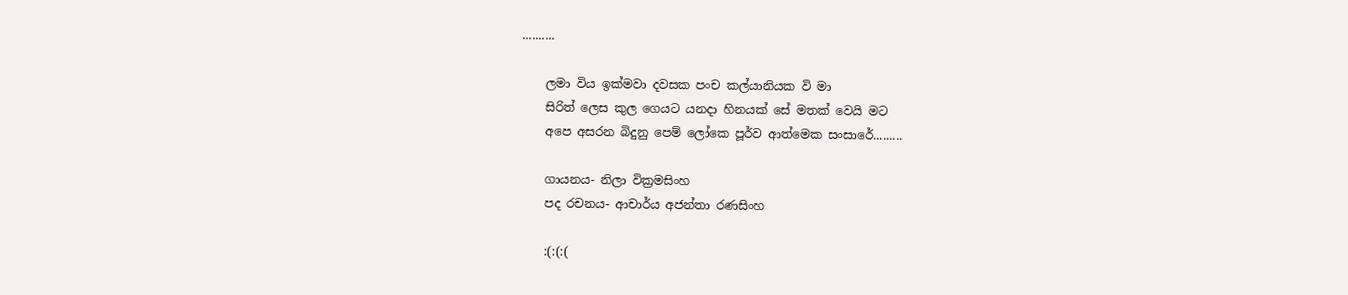..........

    ලමා විය ඉක්මවා දවසක පංච කල්යානියක වි මා
    සිරිත් ලෙස කුල ගෙයට යනදා හිනයක් සේ මතක් වෙයි මට
    අපෙ අසරන බිදුනු පෙම් ලෝකෙ පූර්ව ආත්මෙක සංසාරේ.........

    ගායනය- නිලා වික්‍රමසිංහ
    පද රචනය- ආචාර්ය අජන්තා රණසිංහ

    :(:(:(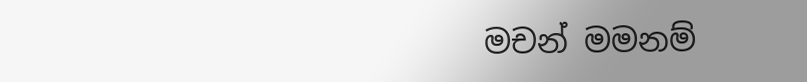මචන් මමනම්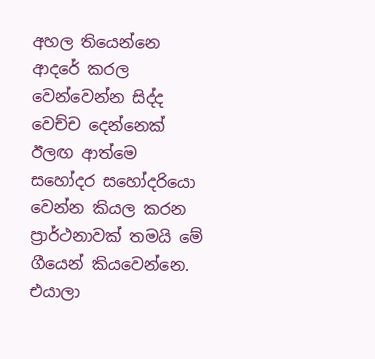අහල තියෙන්නෙ ආදරේ කරල වෙන්වෙන්න සිද්ද වෙච්ච දෙන්නෙක් ඊලඟ ආත්මෙ සහෝදර සහෝදරියො වෙන්න කියල කරන ප්‍රාර්ථනාවක් තමයි මේ ගීයෙන් කියවෙන්නෙ. එයාලා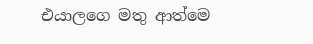එයාලගෙ මතු ආත්මෙ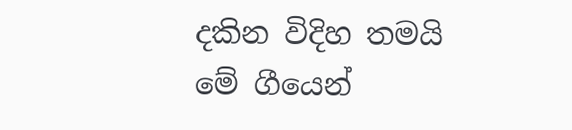දකින විදිහ තමයි මේ ගීයෙන්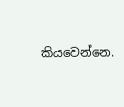කියවෙන්නෙ.